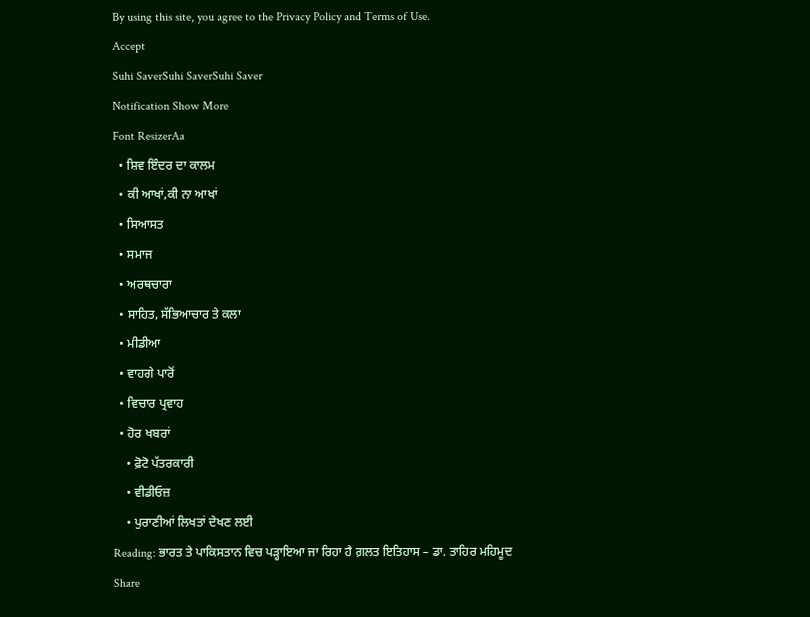By using this site, you agree to the Privacy Policy and Terms of Use.
Accept
Suhi SaverSuhi SaverSuhi Saver
Notification Show More
Font ResizerAa
  • ਸ਼ਿਵ ਇੰਦਰ ਦਾ ਕਾਲਮ
  • ਕੀ ਆਖਾਂ,ਕੀ ਨਾ ਆਖਾਂ
  • ਸਿਆਸਤ
  • ਸਮਾਜ
  • ਅਰਥਚਾਰਾ
  • ਸਾਹਿਤ, ਸੱਭਿਆਚਾਰ ਤੇ ਕਲਾ
  • ਮੀਡੀਆ
  • ਵਾਹਗੇ ਪਾਰੋਂ
  • ਵਿਚਾਰ ਪ੍ਰਵਾਹ
  • ਹੋਰ ਖਬਰਾਂ
    • ਫ਼ੋਟੋ ਪੱਤਰਕਾਰੀ
    • ਵੀਡੀਓਜ਼
    • ਪੁਰਾਣੀਆਂ ਲਿਖਤਾਂ ਦੇਖਣ ਲਈ
Reading: ਭਾਰਤ ਤੇ ਪਾਕਿਸਤਾਨ ਵਿਚ ਪੜ੍ਹਾਇਆ ਜਾ ਰਿਹਾ ਹੈ ਗ਼ਲਤ ਇਤਿਹਾਸ – ਡਾ. ਤਾਹਿਰ ਮਹਿਮੂਦ
Share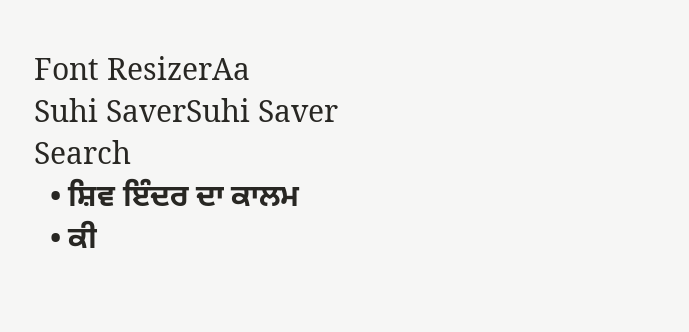Font ResizerAa
Suhi SaverSuhi Saver
Search
  • ਸ਼ਿਵ ਇੰਦਰ ਦਾ ਕਾਲਮ
  • ਕੀ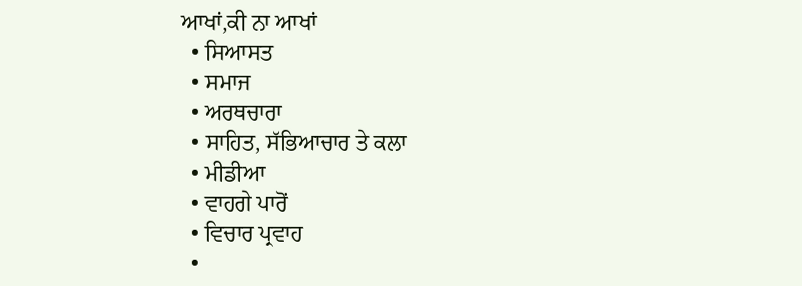ਆਖਾਂ,ਕੀ ਨਾ ਆਖਾਂ
  • ਸਿਆਸਤ
  • ਸਮਾਜ
  • ਅਰਥਚਾਰਾ
  • ਸਾਹਿਤ, ਸੱਭਿਆਚਾਰ ਤੇ ਕਲਾ
  • ਮੀਡੀਆ
  • ਵਾਹਗੇ ਪਾਰੋਂ
  • ਵਿਚਾਰ ਪ੍ਰਵਾਹ
  •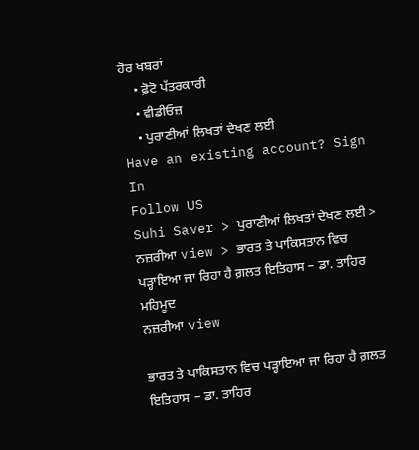ਹੋਰ ਖਬਰਾਂ
    • ਫ਼ੋਟੋ ਪੱਤਰਕਾਰੀ
    • ਵੀਡੀਓਜ਼
    • ਪੁਰਾਣੀਆਂ ਲਿਖਤਾਂ ਦੇਖਣ ਲਈ
Have an existing account? Sign In
Follow US
Suhi Saver > ਪੁਰਾਣੀਆਂ ਲਿਖਤਾਂ ਦੇਖਣ ਲਈ > ਨਜ਼ਰੀਆ view > ਭਾਰਤ ਤੇ ਪਾਕਿਸਤਾਨ ਵਿਚ ਪੜ੍ਹਾਇਆ ਜਾ ਰਿਹਾ ਹੈ ਗ਼ਲਤ ਇਤਿਹਾਸ – ਡਾ. ਤਾਹਿਰ ਮਹਿਮੂਦ
ਨਜ਼ਰੀਆ view

ਭਾਰਤ ਤੇ ਪਾਕਿਸਤਾਨ ਵਿਚ ਪੜ੍ਹਾਇਆ ਜਾ ਰਿਹਾ ਹੈ ਗ਼ਲਤ ਇਤਿਹਾਸ – ਡਾ. ਤਾਹਿਰ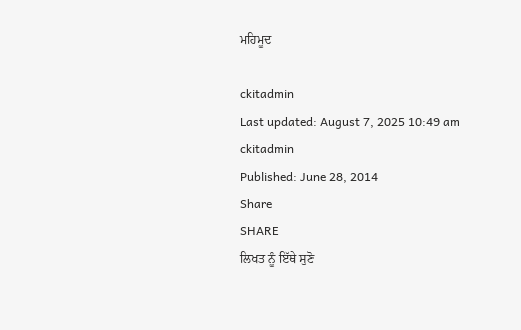ਮਹਿਮੂਦ

ckitadmin
Last updated: August 7, 2025 10:49 am
ckitadmin
Published: June 28, 2014
Share
SHARE
ਲਿਖਤ ਨੂੰ ਇੱਥੇ ਸੁਣੋ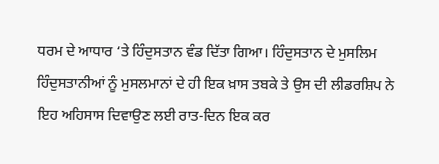ਧਰਮ ਦੇ ਆਧਾਰ ‘ਤੇ ਹਿੰਦੁਸਤਾਨ ਵੰਡ ਦਿੱਤਾ ਗਿਆ। ਹਿੰਦੁਸਤਾਨ ਦੇ ਮੁਸਲਿਮ ਹਿੰਦੁਸਤਾਨੀਆਂ ਨੂੰ ਮੁਸਲਮਾਨਾਂ ਦੇ ਹੀ ਇਕ ਖ਼ਾਸ ਤਬਕੇ ਤੇ ਉਸ ਦੀ ਲੀਡਰਸ਼ਿਪ ਨੇ ਇਹ ਅਹਿਸਾਸ ਦਿਵਾਉਣ ਲਈ ਰਾਤ-ਦਿਨ ਇਕ ਕਰ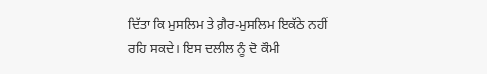ਦਿੱਤਾ ਕਿ ਮੁਸਲਿਮ ਤੇ ਗ਼ੈਰ-ਮੁਸਲਿਮ ਇਕੱਠੇ ਨਹੀਂ ਰਹਿ ਸਕਦੇ। ਇਸ ਦਲੀਲ ਨੂੰ ਦੋ ਕੌਮੀ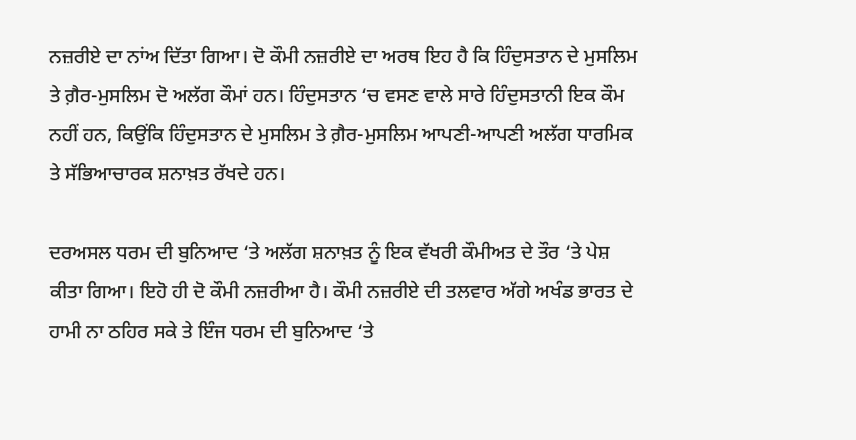ਨਜ਼ਰੀਏ ਦਾ ਨਾਂਅ ਦਿੱਤਾ ਗਿਆ। ਦੋ ਕੌਮੀ ਨਜ਼ਰੀਏ ਦਾ ਅਰਥ ਇਹ ਹੈ ਕਿ ਹਿੰਦੁਸਤਾਨ ਦੇ ਮੁਸਲਿਮ ਤੇ ਗ਼ੈਰ-ਮੁਸਲਿਮ ਦੋ ਅਲੱਗ ਕੌਮਾਂ ਹਨ। ਹਿੰਦੁਸਤਾਨ ‘ਚ ਵਸਣ ਵਾਲੇ ਸਾਰੇ ਹਿੰਦੁਸਤਾਨੀ ਇਕ ਕੌਮ ਨਹੀਂ ਹਨ, ਕਿਉਂਕਿ ਹਿੰਦੁਸਤਾਨ ਦੇ ਮੁਸਲਿਮ ਤੇ ਗ਼ੈਰ-ਮੁਸਲਿਮ ਆਪਣੀ-ਆਪਣੀ ਅਲੱਗ ਧਾਰਮਿਕ ਤੇ ਸੱਭਿਆਚਾਰਕ ਸ਼ਨਾਖ਼ਤ ਰੱਖਦੇ ਹਨ।

ਦਰਅਸਲ ਧਰਮ ਦੀ ਬੁਨਿਆਦ ‘ਤੇ ਅਲੱਗ ਸ਼ਨਾਖ਼ਤ ਨੂੰ ਇਕ ਵੱਖਰੀ ਕੌਮੀਅਤ ਦੇ ਤੌਰ ‘ਤੇ ਪੇਸ਼ ਕੀਤਾ ਗਿਆ। ਇਹੋ ਹੀ ਦੋ ਕੌਮੀ ਨਜ਼ਰੀਆ ਹੈ। ਕੌਮੀ ਨਜ਼ਰੀਏ ਦੀ ਤਲਵਾਰ ਅੱਗੇ ਅਖੰਡ ਭਾਰਤ ਦੇ ਹਾਮੀ ਨਾ ਠਹਿਰ ਸਕੇ ਤੇ ਇੰਜ ਧਰਮ ਦੀ ਬੁਨਿਆਦ ‘ਤੇ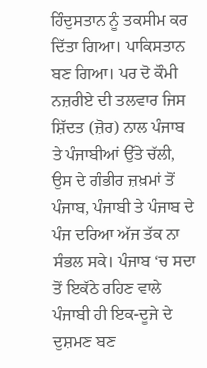ਹਿੰਦੁਸਤਾਨ ਨੂੰ ਤਕਸੀਮ ਕਰ ਦਿੱਤਾ ਗਿਆ। ਪਾਕਿਸਤਾਨ ਬਣ ਗਿਆ। ਪਰ ਦੋ ਕੌਮੀ ਨਜ਼ਰੀਏ ਦੀ ਤਲਵਾਰ ਜਿਸ ਸ਼ਿੱਦਤ (ਜ਼ੋਰ) ਨਾਲ ਪੰਜਾਬ ਤੇ ਪੰਜਾਬੀਆਂ ਉੱਤੇ ਚੱਲੀ, ਉਸ ਦੇ ਗੰਭੀਰ ਜ਼ਖ਼ਮਾਂ ਤੋਂ ਪੰਜਾਬ, ਪੰਜਾਬੀ ਤੇ ਪੰਜਾਬ ਦੇ ਪੰਜ ਦਰਿਆ ਅੱਜ ਤੱਕ ਨਾ ਸੰਭਲ ਸਕੇ। ਪੰਜਾਬ ‘ਚ ਸਦਾ ਤੋਂ ਇਕੱਠੇ ਰਹਿਣ ਵਾਲੇ ਪੰਜਾਬੀ ਹੀ ਇਕ-ਦੂਜੇ ਦੇ ਦੁਸ਼ਮਣ ਬਣ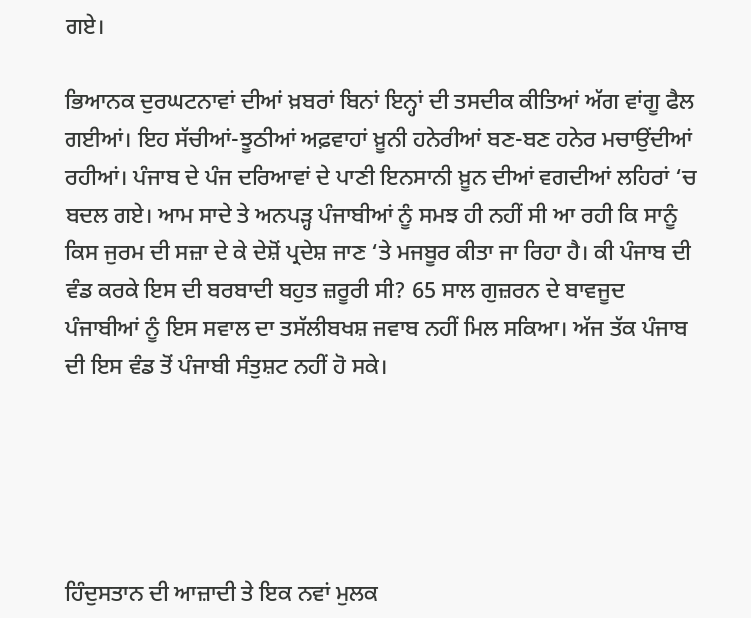ਗਏ।

ਭਿਆਨਕ ਦੁਰਘਟਨਾਵਾਂ ਦੀਆਂ ਖ਼ਬਰਾਂ ਬਿਨਾਂ ਇਨ੍ਹਾਂ ਦੀ ਤਸਦੀਕ ਕੀਤਿਆਂ ਅੱਗ ਵਾਂਗੂ ਫੈਲ ਗਈਆਂ। ਇਹ ਸੱਚੀਆਂ-ਝੂਠੀਆਂ ਅਫ਼ਵਾਹਾਂ ਖ਼ੂਨੀ ਹਨੇਰੀਆਂ ਬਣ-ਬਣ ਹਨੇਰ ਮਚਾਉਂਦੀਆਂ ਰਹੀਆਂ। ਪੰਜਾਬ ਦੇ ਪੰਜ ਦਰਿਆਵਾਂ ਦੇ ਪਾਣੀ ਇਨਸਾਨੀ ਖ਼ੂਨ ਦੀਆਂ ਵਗਦੀਆਂ ਲਹਿਰਾਂ ‘ਚ ਬਦਲ ਗਏ। ਆਮ ਸਾਦੇ ਤੇ ਅਨਪੜ੍ਹ ਪੰਜਾਬੀਆਂ ਨੂੰ ਸਮਝ ਹੀ ਨਹੀਂ ਸੀ ਆ ਰਹੀ ਕਿ ਸਾਨੂੰ ਕਿਸ ਜੁਰਮ ਦੀ ਸਜ਼ਾ ਦੇ ਕੇ ਦੇਸ਼ੋਂ ਪ੍ਰਦੇਸ਼ ਜਾਣ ‘ਤੇ ਮਜਬੂਰ ਕੀਤਾ ਜਾ ਰਿਹਾ ਹੈ। ਕੀ ਪੰਜਾਬ ਦੀ ਵੰਡ ਕਰਕੇ ਇਸ ਦੀ ਬਰਬਾਦੀ ਬਹੁਤ ਜ਼ਰੂਰੀ ਸੀ? 65 ਸਾਲ ਗੁਜ਼ਰਨ ਦੇ ਬਾਵਜੂਦ ਪੰਜਾਬੀਆਂ ਨੂੰ ਇਸ ਸਵਾਲ ਦਾ ਤਸੱਲੀਬਖਸ਼ ਜਵਾਬ ਨਹੀਂ ਮਿਲ ਸਕਿਆ। ਅੱਜ ਤੱਕ ਪੰਜਾਬ ਦੀ ਇਸ ਵੰਡ ਤੋਂ ਪੰਜਾਬੀ ਸੰਤੁਸ਼ਟ ਨਹੀਂ ਹੋ ਸਕੇ।





ਹਿੰਦੁਸਤਾਨ ਦੀ ਆਜ਼ਾਦੀ ਤੇ ਇਕ ਨਵਾਂ ਮੁਲਕ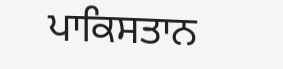ਪਾਕਿਸਤਾਨ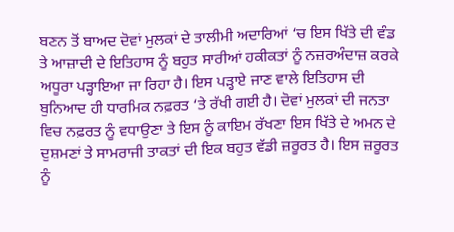ਬਣਨ ਤੋਂ ਬਾਅਦ ਦੋਵਾਂ ਮੁਲਕਾਂ ਦੇ ਤਾਲੀਮੀ ਅਦਾਰਿਆਂ ‘ਚ ਇਸ ਖਿੱਤੇ ਦੀ ਵੰਡ ਤੇ ਆਜ਼ਾਦੀ ਦੇ ਇਤਿਹਾਸ ਨੂੰ ਬਹੁਤ ਸਾਰੀਆਂ ਹਕੀਕਤਾਂ ਨੂੰ ਨਜ਼ਰਅੰਦਾਜ਼ ਕਰਕੇ ਅਧੂਰਾ ਪੜ੍ਹਾਇਆ ਜਾ ਰਿਹਾ ਹੈ। ਇਸ ਪੜ੍ਹਾਏ ਜਾਣ ਵਾਲੇ ਇਤਿਹਾਸ ਦੀ ਬੁਨਿਆਦ ਹੀ ਧਾਰਮਿਕ ਨਫ਼ਰਤ ‘ਤੇ ਰੱਖੀ ਗਈ ਹੈ। ਦੋਵਾਂ ਮੁਲਕਾਂ ਦੀ ਜਨਤਾ ਵਿਚ ਨਫ਼ਰਤ ਨੂੰ ਵਧਾਉਣਾ ਤੇ ਇਸ ਨੂੰ ਕਾਇਮ ਰੱਖਣਾ ਇਸ ਖਿੱਤੇ ਦੇ ਅਮਨ ਦੇ ਦੁਸ਼ਮਣਾਂ ਤੇ ਸਾਮਰਾਜੀ ਤਾਕਤਾਂ ਦੀ ਇਕ ਬਹੁਤ ਵੱਡੀ ਜ਼ਰੂਰਤ ਹੈ। ਇਸ ਜ਼ਰੂਰਤ ਨੂੰ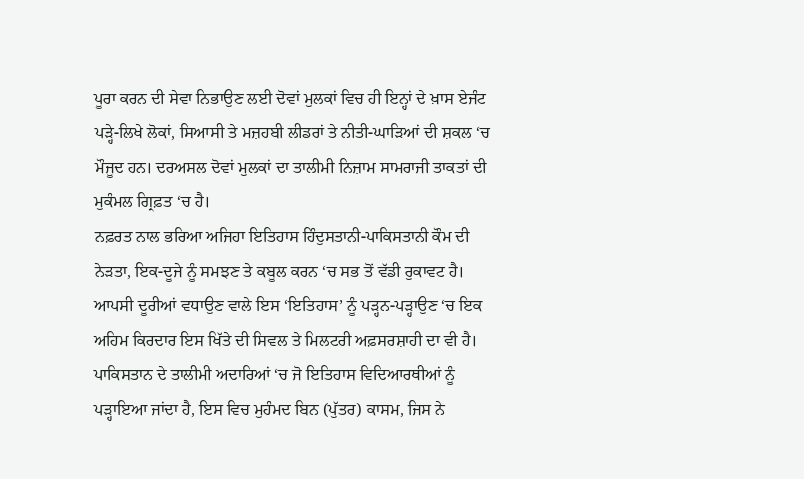ਪੂਰਾ ਕਰਨ ਦੀ ਸੇਵਾ ਨਿਭਾਉਣ ਲਈ ਦੋਵਾਂ ਮੁਲਕਾਂ ਵਿਚ ਹੀ ਇਨ੍ਹਾਂ ਦੇ ਖ਼ਾਸ ਏਜੰਟ ਪੜ੍ਹੇ-ਲਿਖੇ ਲੋਕਾਂ, ਸਿਆਸੀ ਤੇ ਮਜ਼ਹਬੀ ਲੀਡਰਾਂ ਤੇ ਨੀਤੀ-ਘਾੜਿਆਂ ਦੀ ਸ਼ਕਲ ‘ਚ ਮੌਜੂਦ ਹਨ। ਦਰਅਸਲ ਦੋਵਾਂ ਮੁਲਕਾਂ ਦਾ ਤਾਲੀਮੀ ਨਿਜ਼ਾਮ ਸਾਮਰਾਜੀ ਤਾਕਤਾਂ ਦੀ ਮੁਕੰਮਲ ਗ੍ਰਿਫ਼ਤ ‘ਚ ਹੈ।
ਨਫ਼ਰਤ ਨਾਲ ਭਰਿਆ ਅਜਿਹਾ ਇਤਿਹਾਸ ਹਿੰਦੁਸਤਾਨੀ-ਪਾਕਿਸਤਾਨੀ ਕੌਮ ਦੀ ਨੇੜਤਾ, ਇਕ-ਦੂਜੇ ਨੂੰ ਸਮਝਣ ਤੇ ਕਬੂਲ ਕਰਨ ‘ਚ ਸਭ ਤੋਂ ਵੱਡੀ ਰੁਕਾਵਟ ਹੈ। ਆਪਸੀ ਦੂਰੀਆਂ ਵਧਾਉਣ ਵਾਲੇ ਇਸ ‘ਇਤਿਹਾਸ’ ਨੂੰ ਪੜ੍ਹਨ-ਪੜ੍ਹਾਉਣ ‘ਚ ਇਕ ਅਹਿਮ ਕਿਰਦਾਰ ਇਸ ਖਿੱਤੇ ਦੀ ਸਿਵਲ ਤੇ ਮਿਲਟਰੀ ਅਫ਼ਸਰਸ਼ਾਹੀ ਦਾ ਵੀ ਹੈ।
ਪਾਕਿਸਤਾਨ ਦੇ ਤਾਲੀਮੀ ਅਦਾਰਿਆਂ ‘ਚ ਜੋ ਇਤਿਹਾਸ ਵਿਦਿਆਰਥੀਆਂ ਨੂੰ ਪੜ੍ਹਾਇਆ ਜਾਂਦਾ ਹੈ, ਇਸ ਵਿਚ ਮੁਹੰਮਦ ਬਿਨ (ਪੁੱਤਰ) ਕਾਸਮ, ਜਿਸ ਨੇ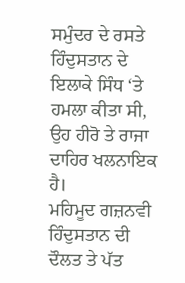ਸਮੁੰਦਰ ਦੇ ਰਸਤੇ ਹਿੰਦੁਸਤਾਨ ਦੇ ਇਲਾਕੇ ਸਿੰਧ ‘ਤੇ ਹਮਲਾ ਕੀਤਾ ਸੀ, ਉਹ ਹੀਰੋ ਤੇ ਰਾਜਾ ਦਾਹਿਰ ਖਲਨਾਇਕ ਹੈ।
ਮਹਿਮੂਦ ਗਜ਼ਨਵੀ ਹਿੰਦੁਸਤਾਨ ਦੀ ਦੌਲਤ ਤੇ ਪੱਤ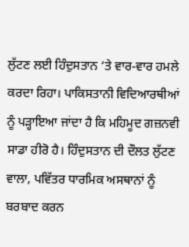ਲੁੱਟਣ ਲਈ ਹਿੰਦੁਸਤਾਨ ‘ਤੇ ਵਾਰ-ਵਾਰ ਹਮਲੇ ਕਰਦਾ ਰਿਹਾ। ਪਾਕਿਸਤਾਨੀ ਵਿਦਿਆਰਥੀਆਂ ਨੂੰ ਪੜ੍ਹਾਇਆ ਜਾਂਦਾ ਹੈ ਕਿ ਮਹਿਮੂਦ ਗਜ਼ਨਵੀ ਸਾਡਾ ਹੀਰੋ ਹੈ। ਹਿੰਦੁਸਤਾਨ ਦੀ ਦੌਲਤ ਲੁੱਟਣ ਵਾਲਾ, ਪਵਿੱਤਰ ਧਾਰਮਿਕ ਅਸਥਾਨਾਂ ਨੂੰ ਬਰਬਾਦ ਕਰਨ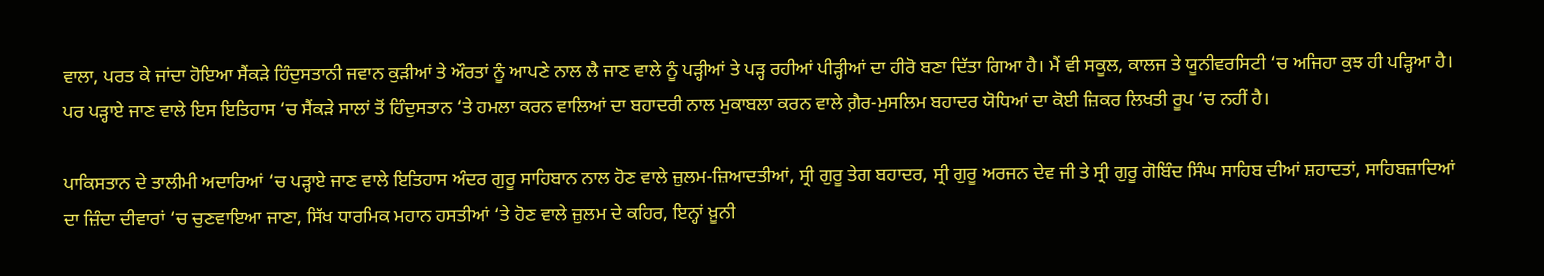ਵਾਲਾ, ਪਰਤ ਕੇ ਜਾਂਦਾ ਹੋਇਆ ਸੈਂਕੜੇ ਹਿੰਦੁਸਤਾਨੀ ਜਵਾਨ ਕੁੜੀਆਂ ਤੇ ਔਰਤਾਂ ਨੂੰ ਆਪਣੇ ਨਾਲ ਲੈ ਜਾਣ ਵਾਲੇ ਨੂੰ ਪੜ੍ਹੀਆਂ ਤੇ ਪੜ੍ਹ ਰਹੀਆਂ ਪੀੜ੍ਹੀਆਂ ਦਾ ਹੀਰੋ ਬਣਾ ਦਿੱਤਾ ਗਿਆ ਹੈ। ਮੈਂ ਵੀ ਸਕੂਲ, ਕਾਲਜ ਤੇ ਯੂਨੀਵਰਸਿਟੀ ‘ਚ ਅਜਿਹਾ ਕੁਝ ਹੀ ਪੜ੍ਹਿਆ ਹੈ। ਪਰ ਪੜ੍ਹਾਏ ਜਾਣ ਵਾਲੇ ਇਸ ਇਤਿਹਾਸ ‘ਚ ਸੈਂਕੜੇ ਸਾਲਾਂ ਤੋਂ ਹਿੰਦੁਸਤਾਨ ‘ਤੇ ਹਮਲਾ ਕਰਨ ਵਾਲਿਆਂ ਦਾ ਬਹਾਦਰੀ ਨਾਲ ਮੁਕਾਬਲਾ ਕਰਨ ਵਾਲੇ ਗ਼ੈਰ-ਮੁਸਲਿਮ ਬਹਾਦਰ ਯੋਧਿਆਂ ਦਾ ਕੋਈ ਜ਼ਿਕਰ ਲਿਖਤੀ ਰੂਪ ‘ਚ ਨਹੀਂ ਹੈ।

ਪਾਕਿਸਤਾਨ ਦੇ ਤਾਲੀਮੀ ਅਦਾਰਿਆਂ ‘ਚ ਪੜ੍ਹਾਏ ਜਾਣ ਵਾਲੇ ਇਤਿਹਾਸ ਅੰਦਰ ਗੁਰੂ ਸਾਹਿਬਾਨ ਨਾਲ ਹੋਣ ਵਾਲੇ ਜ਼ੁਲਮ-ਜ਼ਿਆਦਤੀਆਂ, ਸ੍ਰੀ ਗੁਰੂ ਤੇਗ ਬਹਾਦਰ, ਸ੍ਰੀ ਗੁਰੂ ਅਰਜਨ ਦੇਵ ਜੀ ਤੇ ਸ੍ਰੀ ਗੁਰੂ ਗੋਬਿੰਦ ਸਿੰਘ ਸਾਹਿਬ ਦੀਆਂ ਸ਼ਹਾਦਤਾਂ, ਸਾਹਿਬਜ਼ਾਦਿਆਂ ਦਾ ਜ਼ਿੰਦਾ ਦੀਵਾਰਾਂ ‘ਚ ਚੁਣਵਾਇਆ ਜਾਣਾ, ਸਿੱਖ ਧਾਰਮਿਕ ਮਹਾਨ ਹਸਤੀਆਂ ‘ਤੇ ਹੋਣ ਵਾਲੇ ਜ਼ੁਲਮ ਦੇ ਕਹਿਰ, ਇਨ੍ਹਾਂ ਖ਼ੂਨੀ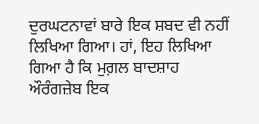ਦੁਰਘਟਨਾਵਾਂ ਬਾਰੇ ਇਕ ਸ਼ਬਦ ਵੀ ਨਹੀਂ ਲਿਖਿਆ ਗਿਆ। ਹਾਂ, ਇਹ ਲਿਖਿਆ ਗਿਆ ਹੈ ਕਿ ਮੁਗ਼ਲ ਬਾਦਸ਼ਾਹ ਔਰੰਗਜ਼ੇਬ ਇਕ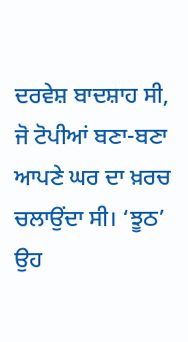ਦਰਵੇਸ਼ ਬਾਦਸ਼ਾਹ ਸੀ, ਜੋ ਟੋਪੀਆਂ ਬਣਾ-ਬਣਾ ਆਪਣੇ ਘਰ ਦਾ ਖ਼ਰਚ ਚਲਾਉਂਦਾ ਸੀ। ‘ਝੂਠ’ ਉਹ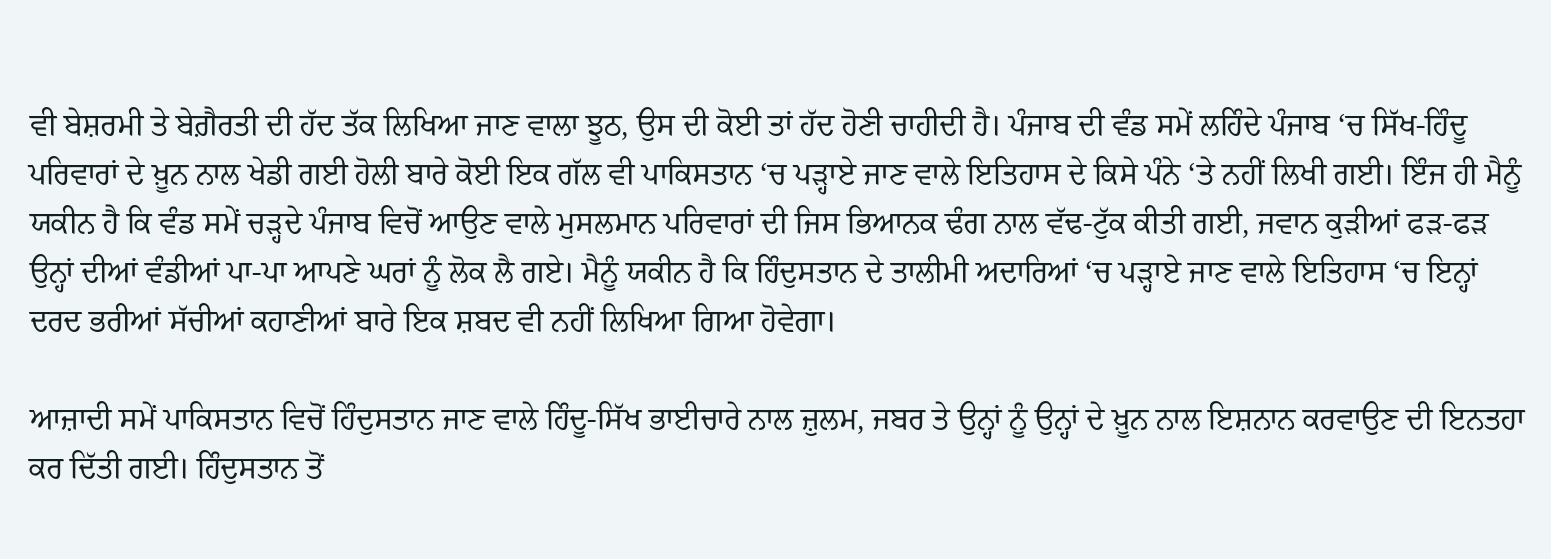ਵੀ ਬੇਸ਼ਰਮੀ ਤੇ ਬੇਗ਼ੈਰਤੀ ਦੀ ਹੱਦ ਤੱਕ ਲਿਖਿਆ ਜਾਣ ਵਾਲਾ ਝੂਠ, ਉਸ ਦੀ ਕੋਈ ਤਾਂ ਹੱਦ ਹੋਣੀ ਚਾਹੀਦੀ ਹੈ। ਪੰਜਾਬ ਦੀ ਵੰਡ ਸਮੇਂ ਲਹਿੰਦੇ ਪੰਜਾਬ ‘ਚ ਸਿੱਖ-ਹਿੰਦੂ ਪਰਿਵਾਰਾਂ ਦੇ ਖ਼ੂਨ ਨਾਲ ਖੇਡੀ ਗਈ ਹੋਲੀ ਬਾਰੇ ਕੋਈ ਇਕ ਗੱਲ ਵੀ ਪਾਕਿਸਤਾਨ ‘ਚ ਪੜ੍ਹਾਏ ਜਾਣ ਵਾਲੇ ਇਤਿਹਾਸ ਦੇ ਕਿਸੇ ਪੰਨੇ ‘ਤੇ ਨਹੀਂ ਲਿਖੀ ਗਈ। ਇੰਜ ਹੀ ਮੈਨੂੰ ਯਕੀਨ ਹੈ ਕਿ ਵੰਡ ਸਮੇਂ ਚੜ੍ਹਦੇ ਪੰਜਾਬ ਵਿਚੋਂ ਆਉਣ ਵਾਲੇ ਮੁਸਲਮਾਨ ਪਰਿਵਾਰਾਂ ਦੀ ਜਿਸ ਭਿਆਨਕ ਢੰਗ ਨਾਲ ਵੱਢ-ਟੁੱਕ ਕੀਤੀ ਗਈ, ਜਵਾਨ ਕੁੜੀਆਂ ਫੜ-ਫੜ ਉਨ੍ਹਾਂ ਦੀਆਂ ਵੰਡੀਆਂ ਪਾ-ਪਾ ਆਪਣੇ ਘਰਾਂ ਨੂੰ ਲੋਕ ਲੈ ਗਏ। ਮੈਨੂੰ ਯਕੀਨ ਹੈ ਕਿ ਹਿੰਦੁਸਤਾਨ ਦੇ ਤਾਲੀਮੀ ਅਦਾਰਿਆਂ ‘ਚ ਪੜ੍ਹਾਏ ਜਾਣ ਵਾਲੇ ਇਤਿਹਾਸ ‘ਚ ਇਨ੍ਹਾਂ ਦਰਦ ਭਰੀਆਂ ਸੱਚੀਆਂ ਕਹਾਣੀਆਂ ਬਾਰੇ ਇਕ ਸ਼ਬਦ ਵੀ ਨਹੀਂ ਲਿਖਿਆ ਗਿਆ ਹੋਵੇਗਾ।

ਆਜ਼ਾਦੀ ਸਮੇਂ ਪਾਕਿਸਤਾਨ ਵਿਚੋਂ ਹਿੰਦੁਸਤਾਨ ਜਾਣ ਵਾਲੇ ਹਿੰਦੂ-ਸਿੱਖ ਭਾਈਚਾਰੇ ਨਾਲ ਜ਼ੁਲਮ, ਜਬਰ ਤੇ ਉਨ੍ਹਾਂ ਨੂੰ ਉਨ੍ਹਾਂ ਦੇ ਖ਼ੂਨ ਨਾਲ ਇਸ਼ਨਾਨ ਕਰਵਾਉਣ ਦੀ ਇਨਤਹਾ ਕਰ ਦਿੱਤੀ ਗਈ। ਹਿੰਦੁਸਤਾਨ ਤੋਂ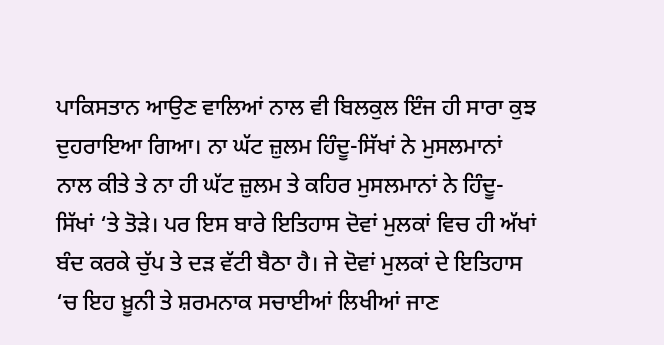ਪਾਕਿਸਤਾਨ ਆਉਣ ਵਾਲਿਆਂ ਨਾਲ ਵੀ ਬਿਲਕੁਲ ਇੰਜ ਹੀ ਸਾਰਾ ਕੁਝ ਦੁਹਰਾਇਆ ਗਿਆ। ਨਾ ਘੱਟ ਜ਼ੁਲਮ ਹਿੰਦੂ-ਸਿੱਖਾਂ ਨੇ ਮੁਸਲਮਾਨਾਂ ਨਾਲ ਕੀਤੇ ਤੇ ਨਾ ਹੀ ਘੱਟ ਜ਼ੁਲਮ ਤੇ ਕਹਿਰ ਮੁਸਲਮਾਨਾਂ ਨੇ ਹਿੰਦੂ-ਸਿੱਖਾਂ ‘ਤੇ ਤੋੜੇ। ਪਰ ਇਸ ਬਾਰੇ ਇਤਿਹਾਸ ਦੋਵਾਂ ਮੁਲਕਾਂ ਵਿਚ ਹੀ ਅੱਖਾਂ ਬੰਦ ਕਰਕੇ ਚੁੱਪ ਤੇ ਦੜ ਵੱਟੀ ਬੈਠਾ ਹੈ। ਜੇ ਦੋਵਾਂ ਮੁਲਕਾਂ ਦੇ ਇਤਿਹਾਸ ‘ਚ ਇਹ ਖ਼ੂਨੀ ਤੇ ਸ਼ਰਮਨਾਕ ਸਚਾਈਆਂ ਲਿਖੀਆਂ ਜਾਣ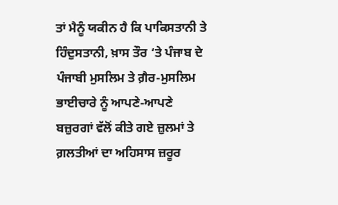ਤਾਂ ਮੈਨੂੰ ਯਕੀਨ ਹੈ ਕਿ ਪਾਕਿਸਤਾਨੀ ਤੇ ਹਿੰਦੁਸਤਾਨੀ, ਖ਼ਾਸ ਤੌਰ ‘ਤੇ ਪੰਜਾਬ ਦੇ ਪੰਜਾਬੀ ਮੁਸਲਿਮ ਤੇ ਗ਼ੈਰ-ਮੁਸਲਿਮ ਭਾਈਚਾਰੇ ਨੂੰ ਆਪਣੇ-ਆਪਣੇ ਬਜ਼ੁਰਗਾਂ ਵੱਲੋਂ ਕੀਤੇ ਗਏ ਜ਼ੁਲਮਾਂ ਤੇ ਗ਼ਲਤੀਆਂ ਦਾ ਅਹਿਸਾਸ ਜ਼ਰੂਰ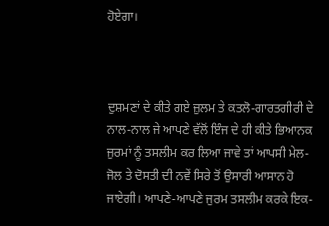ਹੋਏਗਾ।



ਦੁਸ਼ਮਣਾਂ ਦੇ ਕੀਤੇ ਗਏ ਜ਼ੁਲਮ ਤੇ ਕਤਲੋ-ਗਾਰਤਗੀਰੀ ਦੇ ਨਾਲ-ਨਾਲ ਜੇ ਆਪਣੇ ਵੱਲੋਂ ਇੰਜ ਦੇ ਹੀ ਕੀਤੇ ਭਿਆਨਕ ਜੁਰਮਾਂ ਨੂੰ ਤਸਲੀਮ ਕਰ ਲਿਆ ਜਾਵੇ ਤਾਂ ਆਪਸੀ ਮੇਲ-ਜੋਲ ਤੇ ਦੋਸਤੀ ਦੀ ਨਵੇਂ ਸਿਰੇ ਤੋਂ ਉਸਾਰੀ ਆਸਾਨ ਹੋ ਜਾਏਗੀ। ਆਪਣੇ-ਆਪਣੇ ਜੁਰਮ ਤਸਲੀਮ ਕਰਕੇ ਇਕ-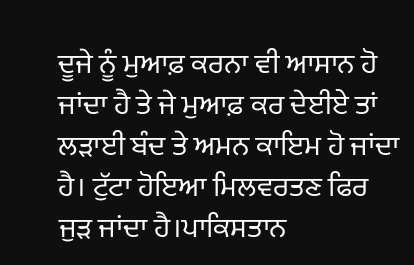ਦੂਜੇ ਨੂੰ ਮੁਆਫ਼ ਕਰਨਾ ਵੀ ਆਸਾਨ ਹੋ ਜਾਂਦਾ ਹੈ ਤੇ ਜੇ ਮੁਆਫ਼ ਕਰ ਦੇਈਏ ਤਾਂ ਲੜਾਈ ਬੰਦ ਤੇ ਅਮਨ ਕਾਇਮ ਹੋ ਜਾਂਦਾ ਹੈ। ਟੁੱਟਾ ਹੋਇਆ ਮਿਲਵਰਤਣ ਫਿਰ ਜੁੜ ਜਾਂਦਾ ਹੈ।ਪਾਕਿਸਤਾਨ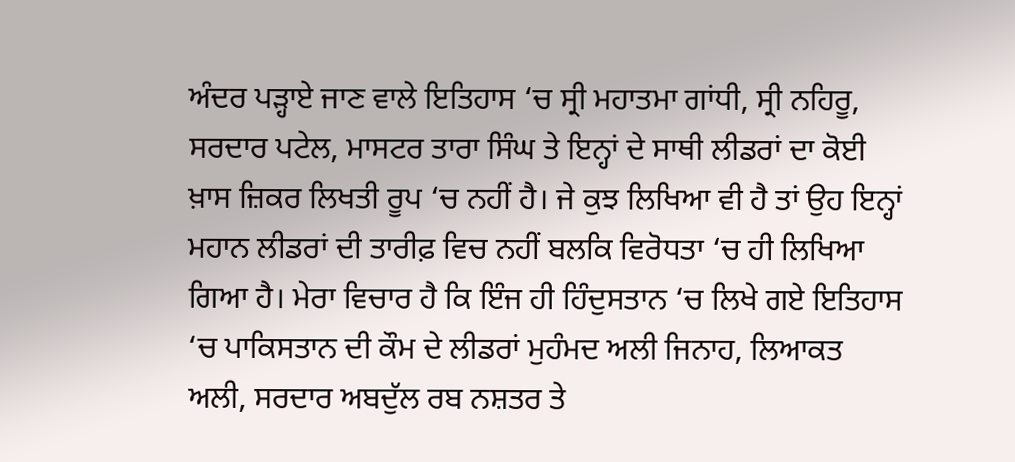ਅੰਦਰ ਪੜ੍ਹਾਏ ਜਾਣ ਵਾਲੇ ਇਤਿਹਾਸ ‘ਚ ਸ੍ਰੀ ਮਹਾਤਮਾ ਗਾਂਧੀ, ਸ੍ਰੀ ਨਹਿਰੂ, ਸਰਦਾਰ ਪਟੇਲ, ਮਾਸਟਰ ਤਾਰਾ ਸਿੰਘ ਤੇ ਇਨ੍ਹਾਂ ਦੇ ਸਾਥੀ ਲੀਡਰਾਂ ਦਾ ਕੋਈ ਖ਼ਾਸ ਜ਼ਿਕਰ ਲਿਖਤੀ ਰੂਪ ‘ਚ ਨਹੀਂ ਹੈ। ਜੇ ਕੁਝ ਲਿਖਿਆ ਵੀ ਹੈ ਤਾਂ ਉਹ ਇਨ੍ਹਾਂ ਮਹਾਨ ਲੀਡਰਾਂ ਦੀ ਤਾਰੀਫ਼ ਵਿਚ ਨਹੀਂ ਬਲਕਿ ਵਿਰੋਧਤਾ ‘ਚ ਹੀ ਲਿਖਿਆ ਗਿਆ ਹੈ। ਮੇਰਾ ਵਿਚਾਰ ਹੈ ਕਿ ਇੰਜ ਹੀ ਹਿੰਦੁਸਤਾਨ ‘ਚ ਲਿਖੇ ਗਏ ਇਤਿਹਾਸ ‘ਚ ਪਾਕਿਸਤਾਨ ਦੀ ਕੌਮ ਦੇ ਲੀਡਰਾਂ ਮੁਹੰਮਦ ਅਲੀ ਜਿਨਾਹ, ਲਿਆਕਤ ਅਲੀ, ਸਰਦਾਰ ਅਬਦੁੱਲ ਰਬ ਨਸ਼ਤਰ ਤੇ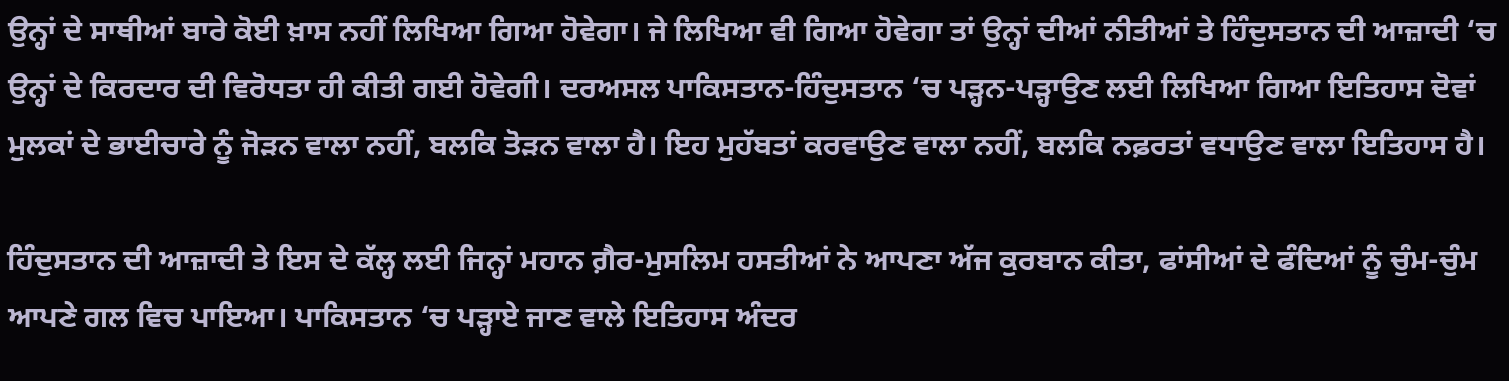ਉਨ੍ਹਾਂ ਦੇ ਸਾਥੀਆਂ ਬਾਰੇ ਕੋਈ ਖ਼ਾਸ ਨਹੀਂ ਲਿਖਿਆ ਗਿਆ ਹੋਵੇਗਾ। ਜੇ ਲਿਖਿਆ ਵੀ ਗਿਆ ਹੋਵੇਗਾ ਤਾਂ ਉਨ੍ਹਾਂ ਦੀਆਂ ਨੀਤੀਆਂ ਤੇ ਹਿੰਦੁਸਤਾਨ ਦੀ ਆਜ਼ਾਦੀ ‘ਚ ਉਨ੍ਹਾਂ ਦੇ ਕਿਰਦਾਰ ਦੀ ਵਿਰੋਧਤਾ ਹੀ ਕੀਤੀ ਗਈ ਹੋਵੇਗੀ। ਦਰਅਸਲ ਪਾਕਿਸਤਾਨ-ਹਿੰਦੁਸਤਾਨ ‘ਚ ਪੜ੍ਹਨ-ਪੜ੍ਹਾਉਣ ਲਈ ਲਿਖਿਆ ਗਿਆ ਇਤਿਹਾਸ ਦੋਵਾਂ ਮੁਲਕਾਂ ਦੇ ਭਾਈਚਾਰੇ ਨੂੰ ਜੋੜਨ ਵਾਲਾ ਨਹੀਂ, ਬਲਕਿ ਤੋੜਨ ਵਾਲਾ ਹੈ। ਇਹ ਮੁਹੱਬਤਾਂ ਕਰਵਾਉਣ ਵਾਲਾ ਨਹੀਂ, ਬਲਕਿ ਨਫ਼ਰਤਾਂ ਵਧਾਉਣ ਵਾਲਾ ਇਤਿਹਾਸ ਹੈ।

ਹਿੰਦੁਸਤਾਨ ਦੀ ਆਜ਼ਾਦੀ ਤੇ ਇਸ ਦੇ ਕੱਲ੍ਹ ਲਈ ਜਿਨ੍ਹਾਂ ਮਹਾਨ ਗ਼ੈਰ-ਮੁਸਲਿਮ ਹਸਤੀਆਂ ਨੇ ਆਪਣਾ ਅੱਜ ਕੁਰਬਾਨ ਕੀਤਾ, ਫਾਂਸੀਆਂ ਦੇ ਫੰਦਿਆਂ ਨੂੰ ਚੁੰਮ-ਚੁੰਮ ਆਪਣੇ ਗਲ ਵਿਚ ਪਾਇਆ। ਪਾਕਿਸਤਾਨ ‘ਚ ਪੜ੍ਹਾਏ ਜਾਣ ਵਾਲੇ ਇਤਿਹਾਸ ਅੰਦਰ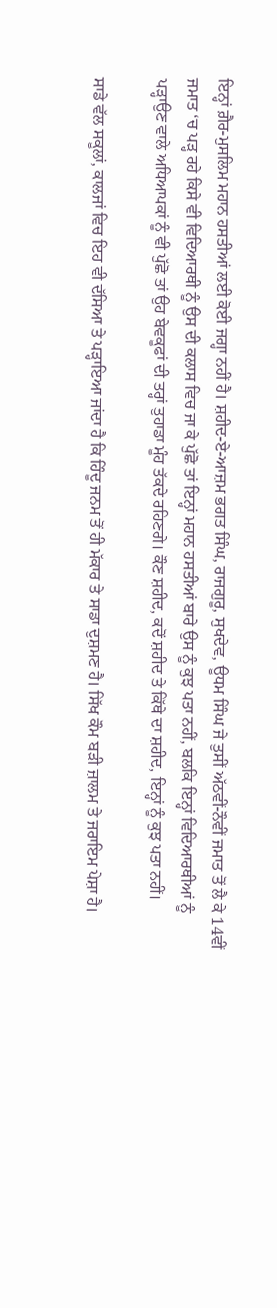ਇਨ੍ਹਾਂ ਗ਼ੈਰ-ਮੁਸਲਿਮ ਮਹਾਨ ਹਸਤੀਆਂ ਲਈ ਕੋਈ ਜਗ੍ਹਾ ਨਹੀਂ ਹੈ। ਸ਼ਹੀਦ-ਏ-ਆਜ਼ਮ ਭਗਤ ਸਿੰਘ, ਰਾਜਗੁਰੂ, ਸੁਖਦੇਵ, ਊਧਮ ਸਿੰਘ ਜੇ ਤੁਸੀਂ ਅੱਠਵੀਂ-ਨੌਵੀਂ ਜਮਾਤ ਤੋਂ ਲੈ ਕੇ 14ਵੀਂ ਜਮਾਤ ‘ਚ ਪੜ੍ਹ ਰਹੇ ਕਿਸੇ ਵੀ ਵਿਦਿਆਰਥੀ ਨੂੰ ਉਸ ਦੀ ਕਲਾਸ ਵਿਚ ਜਾ ਕੇ ਪੁੱਛੋ ਤਾਂ ਇਨ੍ਹਾਂ ਮਹਾਨ ਹਸਤੀਆਂ ਬਾਰੇ ਉਸ ਨੂੰ ਕੁਝ ਪਤਾ ਨਹੀਂ, ਬਲਕਿ ਇਨ੍ਹਾਂ ਵਿਦਿਆਰਥੀਆਂ ਨੂੰ ਪੜ੍ਹਾਉਣ ਵਾਲੇ ਅਧਿਆਪਕਾਂ ਨੂੰ ਵੀ ਪੁੱਛੋ ਤਾਂ ਉਹ ਬੇਵਕੂਫਾਂ ਦੀ ਤਰ੍ਹਾਂ ਤੁਹਾਡਾ ਮੂੰਹ ਤੱਕਦੇ ਰਹਿਣਗੇ। ਕੌਣ ਸ਼ਹੀਦ, ਕਦੋਂ ਸ਼ਹੀਦ ਤੇ ਕਿੱਥੇ ਦਾ ਸ਼ਹੀਦ, ਇਨ੍ਹਾਂ ਨੂੰ ਕੁਝ ਪਤਾ ਨਹੀਂ।

ਸਾਡੇ ਵੱਲ ਸਕੂਲਾਂ, ਕਾਲਜਾਂ ਵਿਚ ਇਹ ਵੀ ਦੱਸਿਆ ਤੇ ਪੜ੍ਹਾਇਆ ਜਾਂਦਾ ਹੈ ਕਿ ਹਿੰਦੂ ਜਨਮ ਤੋਂ ਹੀ ਮੱਕਾਰ ਤੇ ਸਾਡਾ ਦੁਸ਼ਮਣ ਹੈ। ਸਿੱਖ ਕੌਮ ਬੜੀ ਜ਼ਾਲਮ ਤੇ ਜਰਾਇਮ ਪੇਸ਼ਾ ਹੈ।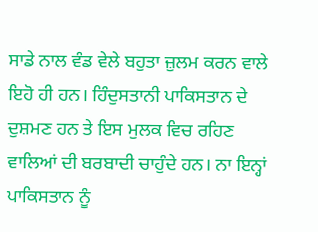ਸਾਡੇ ਨਾਲ ਵੰਡ ਵੇਲੇ ਬਹੁਤਾ ਜ਼ੁਲਮ ਕਰਨ ਵਾਲੇ ਇਹੋ ਹੀ ਹਨ। ਹਿੰਦੁਸਤਾਨੀ ਪਾਕਿਸਤਾਨ ਦੇ ਦੁਸ਼ਮਣ ਹਨ ਤੇ ਇਸ ਮੁਲਕ ਵਿਚ ਰਹਿਣ ਵਾਲਿਆਂ ਦੀ ਬਰਬਾਦੀ ਚਾਹੁੰਦੇ ਹਨ। ਨਾ ਇਨ੍ਹਾਂ ਪਾਕਿਸਤਾਨ ਨੂੰ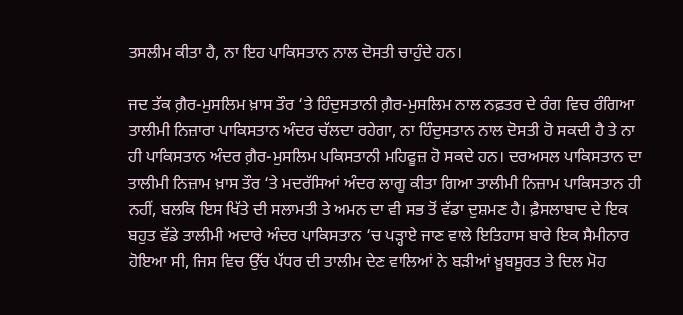ਤਸਲੀਮ ਕੀਤਾ ਹੈ, ਨਾ ਇਹ ਪਾਕਿਸਤਾਨ ਨਾਲ ਦੋਸਤੀ ਚਾਹੁੰਦੇ ਹਨ।

ਜਦ ਤੱਕ ਗ਼ੈਰ-ਮੁਸਲਿਮ ਖ਼ਾਸ ਤੌਰ ‘ਤੇ ਹਿੰਦੁਸਤਾਨੀ ਗ਼ੈਰ-ਮੁਸਲਿਮ ਨਾਲ ਨਫ਼ਤਰ ਦੇ ਰੰਗ ਵਿਚ ਰੰਗਿਆ ਤਾਲੀਮੀ ਨਿਜ਼ਾਰਾ ਪਾਕਿਸਤਾਨ ਅੰਦਰ ਚੱਲਦਾ ਰਹੇਗਾ, ਨਾ ਹਿੰਦੁਸਤਾਨ ਨਾਲ ਦੋਸਤੀ ਹੋ ਸਕਦੀ ਹੈ ਤੇ ਨਾ ਹੀ ਪਾਕਿਸਤਾਨ ਅੰਦਰ ਗ਼ੈਰ-ਮੁਸਲਿਮ ਪਕਿਸਤਾਨੀ ਮਹਿਫੂਜ਼ ਹੋ ਸਕਦੇ ਹਨ। ਦਰਅਸਲ ਪਾਕਿਸਤਾਨ ਦਾ ਤਾਲੀਮੀ ਨਿਜ਼ਾਮ ਖ਼ਾਸ ਤੌਰ ‘ਤੇ ਮਦਰੱਸਿਆਂ ਅੰਦਰ ਲਾਗੂ ਕੀਤਾ ਗਿਆ ਤਾਲੀਮੀ ਨਿਜ਼ਾਮ ਪਾਕਿਸਤਾਨ ਹੀ ਨਹੀਂ, ਬਲਕਿ ਇਸ ਖਿੱਤੇ ਦੀ ਸਲਾਮਤੀ ਤੇ ਅਮਨ ਦਾ ਵੀ ਸਭ ਤੋਂ ਵੱਡਾ ਦੁਸ਼ਮਣ ਹੈ। ਫ਼ੈਸਲਾਬਾਦ ਦੇ ਇਕ ਬਹੁਤ ਵੱਡੇ ਤਾਲੀਮੀ ਅਦਾਰੇ ਅੰਦਰ ਪਾਕਿਸਤਾਨ ‘ਚ ਪੜ੍ਹਾਏ ਜਾਣ ਵਾਲੇ ਇਤਿਹਾਸ ਬਾਰੇ ਇਕ ਸੈਮੀਨਾਰ ਹੋਇਆ ਸੀ, ਜਿਸ ਵਿਚ ਉੱਚ ਪੱਧਰ ਦੀ ਤਾਲੀਮ ਦੇਣ ਵਾਲਿਆਂ ਨੇ ਬੜੀਆਂ ਖ਼ੂਬਸੂਰਤ ਤੇ ਦਿਲ ਮੋਹ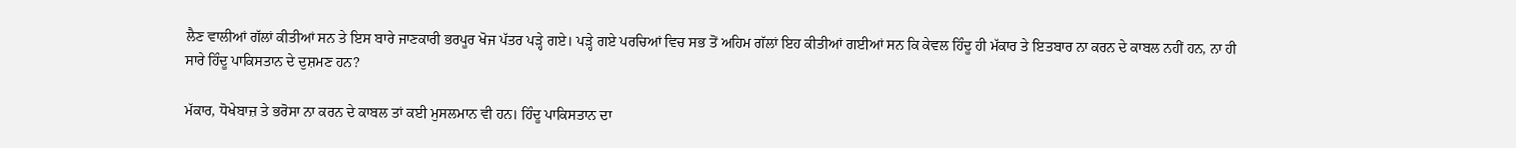ਲੈਣ ਵਾਲੀਆਂ ਗੱਲਾਂ ਕੀਤੀਆਂ ਸਨ ਤੇ ਇਸ ਬਾਰੇ ਜਾਣਕਾਰੀ ਭਰਪੂਰ ਖੋਜ ਪੱਤਰ ਪੜ੍ਹੇ ਗਏ। ਪੜ੍ਹੇ ਗਏ ਪਰਚਿਆਂ ਵਿਚ ਸਭ ਤੋਂ ਅਹਿਮ ਗੱਲਾਂ ਇਹ ਕੀਤੀਆਂ ਗਈਆਂ ਸਨ ਕਿ ਕੇਵਲ ਹਿੰਦੂ ਹੀ ਮੱਕਾਰ ਤੇ ਇਤਬਾਰ ਨਾ ਕਰਨ ਦੇ ਕਾਬਲ ਨਹੀਂ ਹਨ, ਨਾ ਹੀ ਸਾਰੇ ਹਿੰਦੂ ਪਾਕਿਸਤਾਨ ਦੇ ਦੁਸ਼ਮਣ ਹਨ?

ਮੱਕਾਰ, ਧੋਖੇਬਾਜ਼ ਤੇ ਭਰੋਸਾ ਨਾ ਕਰਨ ਦੇ ਕਾਬਲ ਤਾਂ ਕਈ ਮੁਸਲਮਾਨ ਵੀ ਹਨ। ਹਿੰਦੂ ਪਾਕਿਸਤਾਨ ਦਾ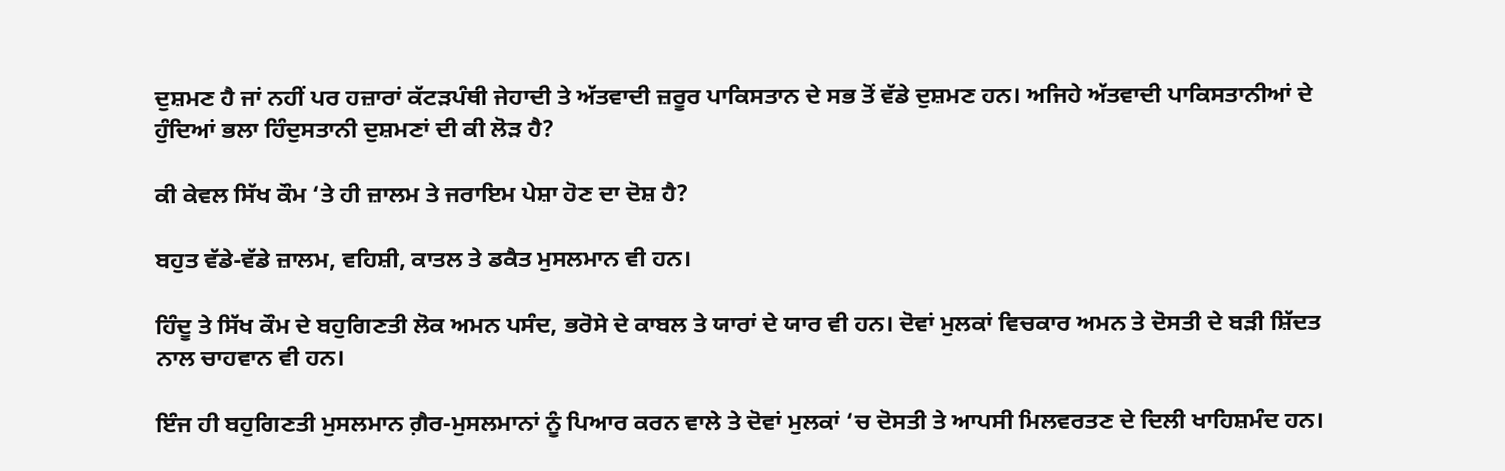ਦੁਸ਼ਮਣ ਹੈ ਜਾਂ ਨਹੀਂ ਪਰ ਹਜ਼ਾਰਾਂ ਕੱਟੜਪੰਥੀ ਜੇਹਾਦੀ ਤੇ ਅੱਤਵਾਦੀ ਜ਼ਰੂਰ ਪਾਕਿਸਤਾਨ ਦੇ ਸਭ ਤੋਂ ਵੱਡੇ ਦੁਸ਼ਮਣ ਹਨ। ਅਜਿਹੇ ਅੱਤਵਾਦੀ ਪਾਕਿਸਤਾਨੀਆਂ ਦੇ ਹੁੰਦਿਆਂ ਭਲਾ ਹਿੰਦੁਸਤਾਨੀ ਦੁਸ਼ਮਣਾਂ ਦੀ ਕੀ ਲੋੜ ਹੈ?

ਕੀ ਕੇਵਲ ਸਿੱਖ ਕੌਮ ‘ਤੇ ਹੀ ਜ਼ਾਲਮ ਤੇ ਜਰਾਇਮ ਪੇਸ਼ਾ ਹੋਣ ਦਾ ਦੋਸ਼ ਹੈ?

ਬਹੁਤ ਵੱਡੇ-ਵੱਡੇ ਜ਼ਾਲਮ, ਵਹਿਸ਼ੀ, ਕਾਤਲ ਤੇ ਡਕੈਤ ਮੁਸਲਮਾਨ ਵੀ ਹਨ।

ਹਿੰਦੂ ਤੇ ਸਿੱਖ ਕੌਮ ਦੇ ਬਹੁਗਿਣਤੀ ਲੋਕ ਅਮਨ ਪਸੰਦ, ਭਰੋਸੇ ਦੇ ਕਾਬਲ ਤੇ ਯਾਰਾਂ ਦੇ ਯਾਰ ਵੀ ਹਨ। ਦੋਵਾਂ ਮੁਲਕਾਂ ਵਿਚਕਾਰ ਅਮਨ ਤੇ ਦੋਸਤੀ ਦੇ ਬੜੀ ਸ਼ਿੱਦਤ ਨਾਲ ਚਾਹਵਾਨ ਵੀ ਹਨ।

ਇੰਜ ਹੀ ਬਹੁਗਿਣਤੀ ਮੁਸਲਮਾਨ ਗ਼ੈਰ-ਮੁਸਲਮਾਨਾਂ ਨੂੰ ਪਿਆਰ ਕਰਨ ਵਾਲੇ ਤੇ ਦੋਵਾਂ ਮੁਲਕਾਂ ‘ਚ ਦੋਸਤੀ ਤੇ ਆਪਸੀ ਮਿਲਵਰਤਣ ਦੇ ਦਿਲੀ ਖਾਹਿਸ਼ਮੰਦ ਹਨ।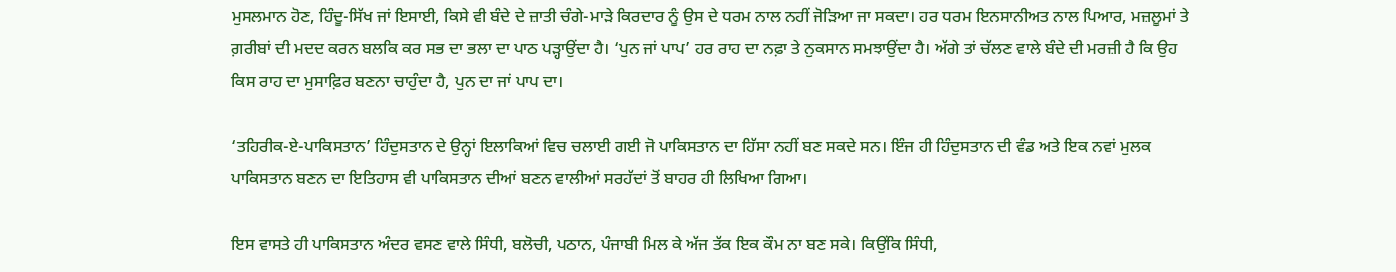ਮੁਸਲਮਾਨ ਹੋਣ, ਹਿੰਦੂ-ਸਿੱਖ ਜਾਂ ਇਸਾਈ, ਕਿਸੇ ਵੀ ਬੰਦੇ ਦੇ ਜ਼ਾਤੀ ਚੰਗੇ-ਮਾੜੇ ਕਿਰਦਾਰ ਨੂੰ ਉਸ ਦੇ ਧਰਮ ਨਾਲ ਨਹੀਂ ਜੋੜਿਆ ਜਾ ਸਕਦਾ। ਹਰ ਧਰਮ ਇਨਸਾਨੀਅਤ ਨਾਲ ਪਿਆਰ, ਮਜ਼ਲੂਮਾਂ ਤੇ ਗ਼ਰੀਬਾਂ ਦੀ ਮਦਦ ਕਰਨ ਬਲਕਿ ਕਰ ਸਭ ਦਾ ਭਲਾ ਦਾ ਪਾਠ ਪੜ੍ਹਾਉਂਦਾ ਹੈ। ‘ਪੁਨ ਜਾਂ ਪਾਪ’ ਹਰ ਰਾਹ ਦਾ ਨਫ਼ਾ ਤੇ ਨੁਕਸਾਨ ਸਮਝਾਉਂਦਾ ਹੈ। ਅੱਗੇ ਤਾਂ ਚੱਲਣ ਵਾਲੇ ਬੰਦੇ ਦੀ ਮਰਜ਼ੀ ਹੈ ਕਿ ਉਹ ਕਿਸ ਰਾਹ ਦਾ ਮੁਸਾਫ਼ਿਰ ਬਣਨਾ ਚਾਹੁੰਦਾ ਹੈ, ਪੁਨ ਦਾ ਜਾਂ ਪਾਪ ਦਾ।

‘ਤਹਿਰੀਕ-ਏ-ਪਾਕਿਸਤਾਨ’ ਹਿੰਦੁਸਤਾਨ ਦੇ ਉਨ੍ਹਾਂ ਇਲਾਕਿਆਂ ਵਿਚ ਚਲਾਈ ਗਈ ਜੋ ਪਾਕਿਸਤਾਨ ਦਾ ਹਿੱਸਾ ਨਹੀਂ ਬਣ ਸਕਦੇ ਸਨ। ਇੰਜ ਹੀ ਹਿੰਦੁਸਤਾਨ ਦੀ ਵੰਡ ਅਤੇ ਇਕ ਨਵਾਂ ਮੁਲਕ ਪਾਕਿਸਤਾਨ ਬਣਨ ਦਾ ਇਤਿਹਾਸ ਵੀ ਪਾਕਿਸਤਾਨ ਦੀਆਂ ਬਣਨ ਵਾਲੀਆਂ ਸਰਹੱਦਾਂ ਤੋਂ ਬਾਹਰ ਹੀ ਲਿਖਿਆ ਗਿਆ।

ਇਸ ਵਾਸਤੇ ਹੀ ਪਾਕਿਸਤਾਨ ਅੰਦਰ ਵਸਣ ਵਾਲੇ ਸਿੰਧੀ, ਬਲੋਚੀ, ਪਠਾਨ, ਪੰਜਾਬੀ ਮਿਲ ਕੇ ਅੱਜ ਤੱਕ ਇਕ ਕੌਮ ਨਾ ਬਣ ਸਕੇ। ਕਿਉਂਕਿ ਸਿੰਧੀ,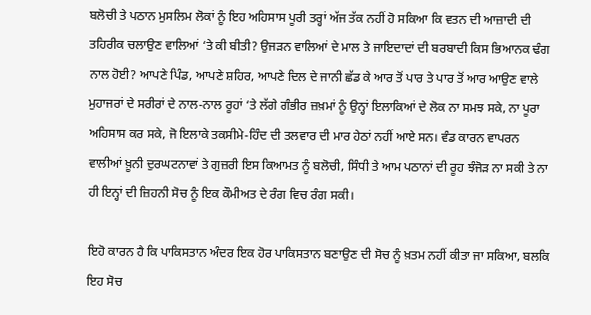ਬਲੋਚੀ ਤੇ ਪਠਾਨ ਮੁਸਲਿਮ ਲੋਕਾਂ ਨੂੰ ਇਹ ਅਹਿਸਾਸ ਪੂਰੀ ਤਰ੍ਹਾਂ ਅੱਜ ਤੱਕ ਨਹੀਂ ਹੋ ਸਕਿਆ ਕਿ ਵਤਨ ਦੀ ਆਜ਼ਾਦੀ ਦੀ ਤਹਿਰੀਕ ਚਲਾਉਣ ਵਾਲਿਆਂ ‘ਤੇ ਕੀ ਬੀਤੀ? ਉਜੜਨ ਵਾਲਿਆਂ ਦੇ ਮਾਲ ਤੇ ਜਾਇਦਾਦਾਂ ਦੀ ਬਰਬਾਦੀ ਕਿਸ ਭਿਆਨਕ ਢੰਗ ਨਾਲ ਹੋਈ? ਆਪਣੇ ਪਿੰਡ, ਆਪਣੇ ਸ਼ਹਿਰ, ਆਪਣੇ ਦਿਲ ਦੇ ਜਾਨੀ ਛੱਡ ਕੇ ਆਰ ਤੋਂ ਪਾਰ ਤੇ ਪਾਰ ਤੋਂ ਆਰ ਆਉਣ ਵਾਲੇ ਮੁਹਾਜਰਾਂ ਦੇ ਸਰੀਰਾਂ ਦੇ ਨਾਲ-ਨਾਲ ਰੂਹਾਂ ‘ਤੇ ਲੱਗੇ ਗੰਭੀਰ ਜ਼ਖ਼ਮਾਂ ਨੂੰ ਉਨ੍ਹਾਂ ਇਲਾਕਿਆਂ ਦੇ ਲੋਕ ਨਾ ਸਮਝ ਸਕੇ, ਨਾ ਪੂਰਾ ਅਹਿਸਾਸ ਕਰ ਸਕੇ, ਜੋ ਇਲਾਕੇ ਤਕਸੀਮੇ-ਹਿੰਦ ਦੀ ਤਲਵਾਰ ਦੀ ਮਾਰ ਹੇਠਾਂ ਨਹੀਂ ਆਏ ਸਨ। ਵੰਡ ਕਾਰਨ ਵਾਪਰਨ ਵਾਲੀਆਂ ਖ਼ੂਨੀ ਦੁਰਘਟਨਾਵਾਂ ਤੇ ਗੁਜ਼ਰੀ ਇਸ ਕਿਆਮਤ ਨੂੰ ਬਲੋਚੀ, ਸਿੰਧੀ ਤੇ ਆਮ ਪਠਾਨਾਂ ਦੀ ਰੂਹ ਝੰਜੋੜ ਨਾ ਸਕੀ ਤੇ ਨਾ ਹੀ ਇਨ੍ਹਾਂ ਦੀ ਜ਼ਿਹਨੀ ਸੋਚ ਨੂੰ ਇਕ ਕੌਮੀਅਤ ਦੇ ਰੰਗ ਵਿਚ ਰੰਗ ਸਕੀ।

ਇਹੋ ਕਾਰਨ ਹੈ ਕਿ ਪਾਕਿਸਤਾਨ ਅੰਦਰ ਇਕ ਹੋਰ ਪਾਕਿਸਤਾਨ ਬਣਾਉਣ ਦੀ ਸੋਚ ਨੂੰ ਖ਼ਤਮ ਨਹੀਂ ਕੀਤਾ ਜਾ ਸਕਿਆ, ਬਲਕਿ ਇਹ ਸੋਚ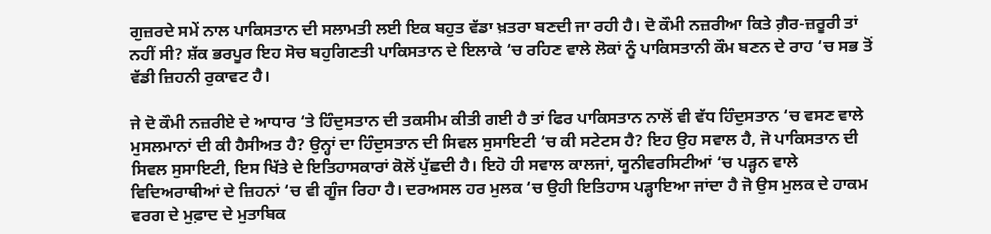ਗੁਜ਼ਰਦੇ ਸਮੇਂ ਨਾਲ ਪਾਕਿਸਤਾਨ ਦੀ ਸਲਾਮਤੀ ਲਈ ਇਕ ਬਹੁਤ ਵੱਡਾ ਖ਼ਤਰਾ ਬਣਦੀ ਜਾ ਰਹੀ ਹੈ। ਦੋ ਕੌਮੀ ਨਜ਼ਰੀਆ ਕਿਤੇ ਗ਼ੈਰ-ਜ਼ਰੂਰੀ ਤਾਂ ਨਹੀਂ ਸੀ? ਸ਼ੱਕ ਭਰਪੂਰ ਇਹ ਸੋਚ ਬਹੁਗਿਣਤੀ ਪਾਕਿਸਤਾਨ ਦੇ ਇਲਾਕੇ ‘ਚ ਰਹਿਣ ਵਾਲੇ ਲੋਕਾਂ ਨੂੰ ਪਾਕਿਸਤਾਨੀ ਕੌਮ ਬਣਨ ਦੇ ਰਾਹ ‘ਚ ਸਭ ਤੋਂ ਵੱਡੀ ਜ਼ਿਹਨੀ ਰੁਕਾਵਟ ਹੈ।

ਜੇ ਦੋ ਕੌਮੀ ਨਜ਼ਰੀਏ ਦੇ ਆਧਾਰ ‘ਤੇ ਹਿੰਦੁਸਤਾਨ ਦੀ ਤਕਸੀਮ ਕੀਤੀ ਗਈ ਹੈ ਤਾਂ ਫਿਰ ਪਾਕਿਸਤਾਨ ਨਾਲੋਂ ਵੀ ਵੱਧ ਹਿੰਦੁਸਤਾਨ ‘ਚ ਵਸਣ ਵਾਲੇ ਮੁਸਲਮਾਨਾਂ ਦੀ ਕੀ ਹੈਸੀਅਤ ਹੈ? ਉਨ੍ਹਾਂ ਦਾ ਹਿੰਦੁਸਤਾਨ ਦੀ ਸਿਵਲ ਸੁਸਾਇਟੀ ‘ਚ ਕੀ ਸਟੇਟਸ ਹੈ? ਇਹ ਉਹ ਸਵਾਲ ਹੈ, ਜੋ ਪਾਕਿਸਤਾਨ ਦੀ ਸਿਵਲ ਸੁਸਾਇਟੀ, ਇਸ ਖਿੱਤੇ ਦੇ ਇਤਿਹਾਸਕਾਰਾਂ ਕੋਲੋਂ ਪੁੱਛਦੀ ਹੈ। ਇਹੋ ਹੀ ਸਵਾਲ ਕਾਲਜਾਂ, ਯੂਨੀਵਰਸਿਟੀਆਂ ‘ਚ ਪੜ੍ਹਨ ਵਾਲੇ ਵਿਦਿਅਰਾਥੀਆਂ ਦੇ ਜ਼ਿਹਨਾਂ ‘ਚ ਵੀ ਗੂੰਜ ਰਿਹਾ ਹੈ। ਦਰਅਸਲ ਹਰ ਮੁਲਕ ‘ਚ ਉਹੀ ਇਤਿਹਾਸ ਪੜ੍ਹਾਇਆ ਜਾਂਦਾ ਹੈ ਜੋ ਉਸ ਮੁਲਕ ਦੇ ਹਾਕਮ ਵਰਗ ਦੇ ਮੁਫ਼ਾਦ ਦੇ ਮੁਤਾਬਿਕ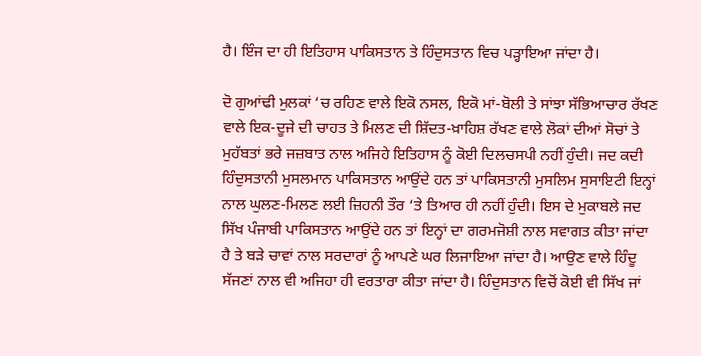ਹੈ। ਇੰਜ ਦਾ ਹੀ ਇਤਿਹਾਸ ਪਾਕਿਸਤਾਨ ਤੇ ਹਿੰਦੁਸਤਾਨ ਵਿਚ ਪੜ੍ਹਾਇਆ ਜਾਂਦਾ ਹੈ।

ਦੋ ਗੁਆਂਢੀ ਮੁਲਕਾਂ ‘ਚ ਰਹਿਣ ਵਾਲੇ ਇਕੋ ਨਸਲ, ਇਕੋ ਮਾਂ-ਬੋਲੀ ਤੇ ਸਾਂਝਾ ਸੱਭਿਆਚਾਰ ਰੱਖਣ ਵਾਲੇ ਇਕ-ਦੂਜੇ ਦੀ ਚਾਹਤ ਤੇ ਮਿਲਣ ਦੀ ਸ਼ਿੱਦਤ-ਖ਼ਾਹਿਸ਼ ਰੱਖਣ ਵਾਲੇ ਲੋਕਾਂ ਦੀਆਂ ਸੋਚਾਂ ਤੇ ਮੁਹੱਬਤਾਂ ਭਰੇ ਜਜ਼ਬਾਤ ਨਾਲ ਅਜਿਹੇ ਇਤਿਹਾਸ ਨੂੰ ਕੋਈ ਦਿਲਚਸਪੀ ਨਹੀਂ ਹੁੰਦੀ। ਜਦ ਕਦੀ ਹਿੰਦੁਸਤਾਨੀ ਮੁਸਲਮਾਨ ਪਾਕਿਸਤਾਨ ਆਉਂਦੇ ਹਨ ਤਾਂ ਪਾਕਿਸਤਾਨੀ ਮੁਸਲਿਮ ਸੁਸਾਇਟੀ ਇਨ੍ਹਾਂ ਨਾਲ ਘੁਲਣ-ਮਿਲਣ ਲਈ ਜ਼ਿਹਨੀ ਤੌਰ ‘ਤੇ ਤਿਆਰ ਹੀ ਨਹੀਂ ਹੁੰਦੀ। ਇਸ ਦੇ ਮੁਕਾਬਲੇ ਜਦ ਸਿੱਖ ਪੰਜਾਬੀ ਪਾਕਿਸਤਾਨ ਆਉਂਦੇ ਹਨ ਤਾਂ ਇਨ੍ਹਾਂ ਦਾ ਗਰਮਜੋਸ਼ੀ ਨਾਲ ਸਵਾਗਤ ਕੀਤਾ ਜਾਂਦਾ ਹੈ ਤੇ ਬੜੇ ਚਾਵਾਂ ਨਾਲ ਸਰਦਾਰਾਂ ਨੂੰ ਆਪਣੇ ਘਰ ਲਿਜਾਇਆ ਜਾਂਦਾ ਹੈ। ਆਉਣ ਵਾਲੇ ਹਿੰਦੂ ਸੱਜਣਾਂ ਨਾਲ ਵੀ ਅਜਿਹਾ ਹੀ ਵਰਤਾਰਾ ਕੀਤਾ ਜਾਂਦਾ ਹੈ। ਹਿੰਦੁਸਤਾਨ ਵਿਚੋਂ ਕੋਈ ਵੀ ਸਿੱਖ ਜਾਂ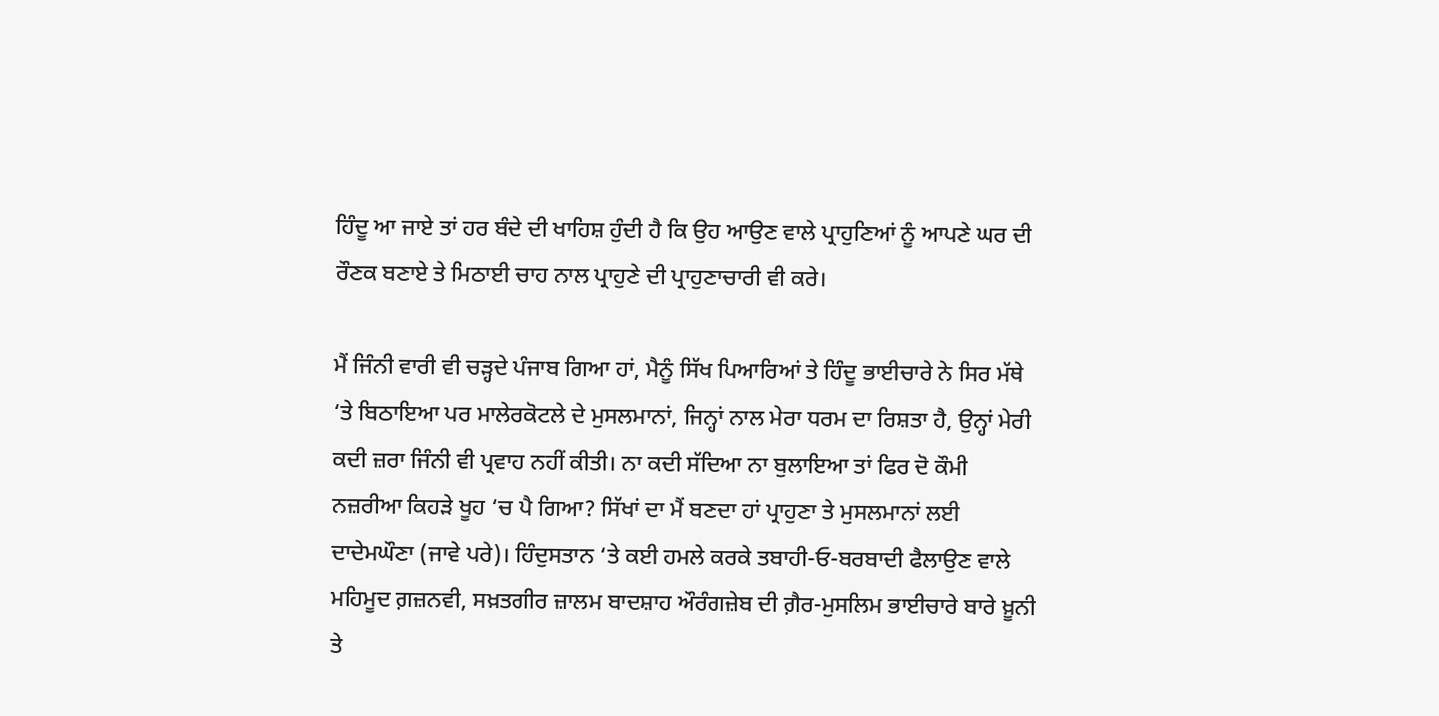ਹਿੰਦੂ ਆ ਜਾਏ ਤਾਂ ਹਰ ਬੰਦੇ ਦੀ ਖਾਹਿਸ਼ ਹੁੰਦੀ ਹੈ ਕਿ ਉਹ ਆਉਣ ਵਾਲੇ ਪ੍ਰਾਹੁਣਿਆਂ ਨੂੰ ਆਪਣੇ ਘਰ ਦੀ ਰੌਣਕ ਬਣਾਏ ਤੇ ਮਿਠਾਈ ਚਾਹ ਨਾਲ ਪ੍ਰਾਹੁਣੇ ਦੀ ਪ੍ਰਾਹੁਣਾਚਾਰੀ ਵੀ ਕਰੇ।

ਮੈਂ ਜਿੰਨੀ ਵਾਰੀ ਵੀ ਚੜ੍ਹਦੇ ਪੰਜਾਬ ਗਿਆ ਹਾਂ, ਮੈਨੂੰ ਸਿੱਖ ਪਿਆਰਿਆਂ ਤੇ ਹਿੰਦੂ ਭਾਈਚਾਰੇ ਨੇ ਸਿਰ ਮੱਥੇ ‘ਤੇ ਬਿਠਾਇਆ ਪਰ ਮਾਲੇਰਕੋਟਲੇ ਦੇ ਮੁਸਲਮਾਨਾਂ, ਜਿਨ੍ਹਾਂ ਨਾਲ ਮੇਰਾ ਧਰਮ ਦਾ ਰਿਸ਼ਤਾ ਹੈ, ਉਨ੍ਹਾਂ ਮੇਰੀ ਕਦੀ ਜ਼ਰਾ ਜਿੰਨੀ ਵੀ ਪ੍ਰਵਾਹ ਨਹੀਂ ਕੀਤੀ। ਨਾ ਕਦੀ ਸੱਦਿਆ ਨਾ ਬੁਲਾਇਆ ਤਾਂ ਫਿਰ ਦੋ ਕੌਮੀ ਨਜ਼ਰੀਆ ਕਿਹੜੇ ਖੂਹ ‘ਚ ਪੈ ਗਿਆ? ਸਿੱਖਾਂ ਦਾ ਮੈਂ ਬਣਦਾ ਹਾਂ ਪ੍ਰਾਹੁਣਾ ਤੇ ਮੁਸਲਮਾਨਾਂ ਲਈ ਦਾਦੇਮਘੌਣਾ (ਜਾਵੇ ਪਰੇ)। ਹਿੰਦੁਸਤਾਨ ‘ਤੇ ਕਈ ਹਮਲੇ ਕਰਕੇ ਤਬਾਹੀ-ਓ-ਬਰਬਾਦੀ ਫੈਲਾਉਣ ਵਾਲੇ ਮਹਿਮੂਦ ਗ਼ਜ਼ਨਵੀ, ਸਖ਼ਤਗੀਰ ਜ਼ਾਲਮ ਬਾਦਸ਼ਾਹ ਔਰੰਗਜ਼ੇਬ ਦੀ ਗ਼ੈਰ-ਮੁਸਲਿਮ ਭਾਈਚਾਰੇ ਬਾਰੇ ਖ਼ੂਨੀ ਤੇ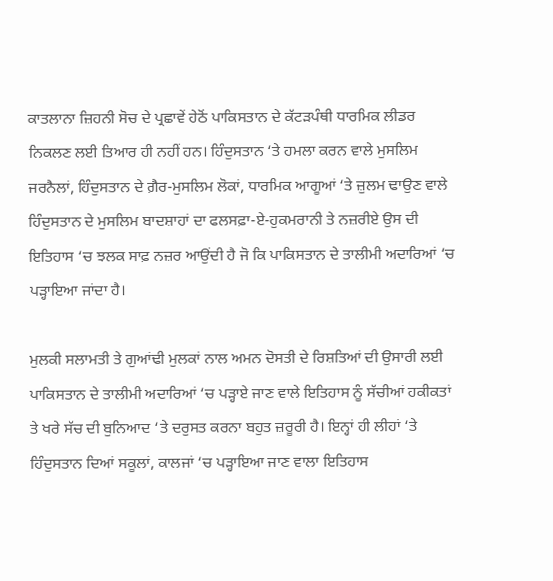ਕਾਤਲਾਨਾ ਜ਼ਿਹਨੀ ਸੋਚ ਦੇ ਪ੍ਰਛਾਵੇਂ ਹੇਠੋਂ ਪਾਕਿਸਤਾਨ ਦੇ ਕੱਟੜਪੰਥੀ ਧਾਰਮਿਕ ਲੀਡਰ ਨਿਕਲਣ ਲਈ ਤਿਆਰ ਹੀ ਨਹੀਂ ਹਨ। ਹਿੰਦੁਸਤਾਨ ‘ਤੇ ਹਮਲਾ ਕਰਨ ਵਾਲੇ ਮੁਸਲਿਮ ਜਰਨੈਲਾਂ, ਹਿੰਦੁਸਤਾਨ ਦੇ ਗ਼ੈਰ-ਮੁਸਲਿਮ ਲੋਕਾਂ, ਧਾਰਮਿਕ ਆਗੂਆਂ ‘ਤੇ ਜ਼ੁਲਮ ਢਾਉਣ ਵਾਲੇ ਹਿੰਦੁਸਤਾਨ ਦੇ ਮੁਸਲਿਮ ਬਾਦਸ਼ਾਹਾਂ ਦਾ ਫਲਸਫ਼ਾ-ਏ-ਹੁਕਮਰਾਨੀ ਤੇ ਨਜ਼ਰੀਏ ਉਸ ਦੀ ਇਤਿਹਾਸ ‘ਚ ਝਲਕ ਸਾਫ਼ ਨਜ਼ਰ ਆਉਂਦੀ ਹੈ ਜੋ ਕਿ ਪਾਕਿਸਤਾਨ ਦੇ ਤਾਲੀਮੀ ਅਦਾਰਿਆਂ ‘ਚ ਪੜ੍ਹਾਇਆ ਜਾਂਦਾ ਹੈ।

ਮੁਲਕੀ ਸਲਾਮਤੀ ਤੇ ਗੁਆਂਢੀ ਮੁਲਕਾਂ ਨਾਲ ਅਮਨ ਦੋਸਤੀ ਦੇ ਰਿਸ਼ਤਿਆਂ ਦੀ ਉਸਾਰੀ ਲਈ ਪਾਕਿਸਤਾਨ ਦੇ ਤਾਲੀਮੀ ਅਦਾਰਿਆਂ ‘ਚ ਪੜ੍ਹਾਏ ਜਾਣ ਵਾਲੇ ਇਤਿਹਾਸ ਨੂੰ ਸੱਚੀਆਂ ਹਕੀਕਤਾਂ ਤੇ ਖਰੇ ਸੱਚ ਦੀ ਬੁਨਿਆਦ ‘ਤੇ ਦਰੁਸਤ ਕਰਨਾ ਬਹੁਤ ਜ਼ਰੂਰੀ ਹੈ। ਇਨ੍ਹਾਂ ਹੀ ਲੀਹਾਂ ‘ਤੇ ਹਿੰਦੁਸਤਾਨ ਦਿਆਂ ਸਕੂਲਾਂ, ਕਾਲਜਾਂ ‘ਚ ਪੜ੍ਹਾਇਆ ਜਾਣ ਵਾਲਾ ਇਤਿਹਾਸ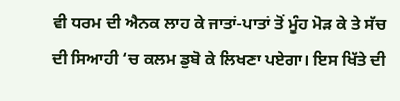ਵੀ ਧਰਮ ਦੀ ਐਨਕ ਲਾਹ ਕੇ ਜਾਤਾਂ-ਪਾਤਾਂ ਤੋਂ ਮੂੰਹ ਮੋੜ ਕੇ ਤੇ ਸੱਚ ਦੀ ਸਿਆਹੀ ‘ਚ ਕਲਮ ਡੁਬੋ ਕੇ ਲਿਖਣਾ ਪਏਗਾ। ਇਸ ਖਿੱਤੇ ਦੀ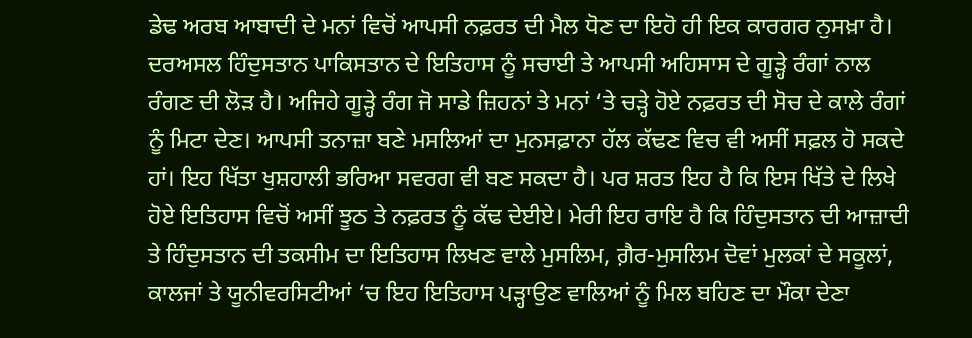ਡੇਢ ਅਰਬ ਆਬਾਦੀ ਦੇ ਮਨਾਂ ਵਿਚੋਂ ਆਪਸੀ ਨਫ਼ਰਤ ਦੀ ਮੈਲ ਧੋਣ ਦਾ ਇਹੋ ਹੀ ਇਕ ਕਾਰਗਰ ਨੁਸਖ਼ਾ ਹੈ। ਦਰਅਸਲ ਹਿੰਦੁਸਤਾਨ ਪਾਕਿਸਤਾਨ ਦੇ ਇਤਿਹਾਸ ਨੂੰ ਸਚਾਈ ਤੇ ਆਪਸੀ ਅਹਿਸਾਸ ਦੇ ਗੂੜ੍ਹੇ ਰੰਗਾਂ ਨਾਲ ਰੰਗਣ ਦੀ ਲੋੜ ਹੈ। ਅਜਿਹੇ ਗੂੜ੍ਹੇ ਰੰਗ ਜੋ ਸਾਡੇ ਜ਼ਿਹਨਾਂ ਤੇ ਮਨਾਂ ‘ਤੇ ਚੜ੍ਹੇ ਹੋਏ ਨਫ਼ਰਤ ਦੀ ਸੋਚ ਦੇ ਕਾਲੇ ਰੰਗਾਂ ਨੂੰ ਮਿਟਾ ਦੇਣ। ਆਪਸੀ ਤਨਾਜ਼ਾ ਬਣੇ ਮਸਲਿਆਂ ਦਾ ਮੁਨਸਫ਼ਾਨਾ ਹੱਲ ਕੱਢਣ ਵਿਚ ਵੀ ਅਸੀਂ ਸਫ਼ਲ ਹੋ ਸਕਦੇ ਹਾਂ। ਇਹ ਖਿੱਤਾ ਖੁਸ਼ਹਾਲੀ ਭਰਿਆ ਸਵਰਗ ਵੀ ਬਣ ਸਕਦਾ ਹੈ। ਪਰ ਸ਼ਰਤ ਇਹ ਹੈ ਕਿ ਇਸ ਖਿੱਤੇ ਦੇ ਲਿਖੇ ਹੋਏ ਇਤਿਹਾਸ ਵਿਚੋਂ ਅਸੀਂ ਝੂਠ ਤੇ ਨਫ਼ਰਤ ਨੂੰ ਕੱਢ ਦੇਈਏ। ਮੇਰੀ ਇਹ ਰਾਇ ਹੈ ਕਿ ਹਿੰਦੁਸਤਾਨ ਦੀ ਆਜ਼ਾਦੀ ਤੇ ਹਿੰਦੁਸਤਾਨ ਦੀ ਤਕਸੀਮ ਦਾ ਇਤਿਹਾਸ ਲਿਖਣ ਵਾਲੇ ਮੁਸਲਿਮ, ਗ਼ੈਰ-ਮੁਸਲਿਮ ਦੋਵਾਂ ਮੁਲਕਾਂ ਦੇ ਸਕੂਲਾਂ, ਕਾਲਜਾਂ ਤੇ ਯੂਨੀਵਰਸਿਟੀਆਂ ‘ਚ ਇਹ ਇਤਿਹਾਸ ਪੜ੍ਹਾਉਣ ਵਾਲਿਆਂ ਨੂੰ ਮਿਲ ਬਹਿਣ ਦਾ ਮੌਕਾ ਦੇਣਾ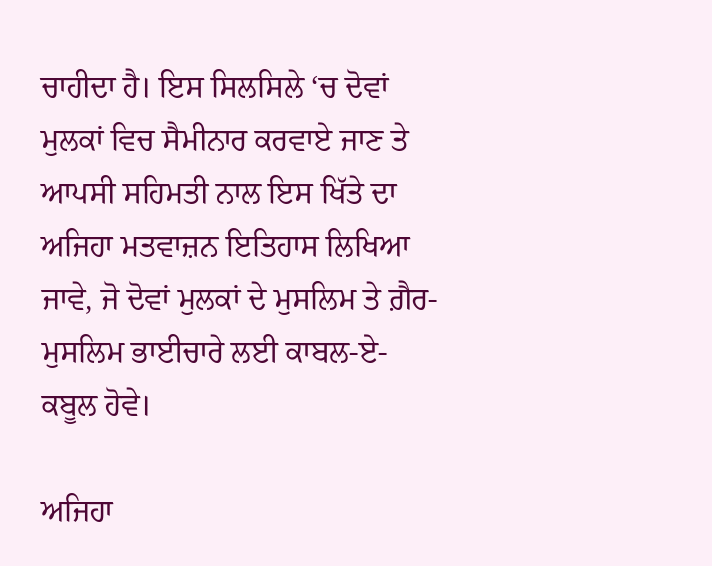ਚਾਹੀਦਾ ਹੈ। ਇਸ ਸਿਲਸਿਲੇ ‘ਚ ਦੋਵਾਂ ਮੁਲਕਾਂ ਵਿਚ ਸੈਮੀਨਾਰ ਕਰਵਾਏ ਜਾਣ ਤੇ ਆਪਸੀ ਸਹਿਮਤੀ ਨਾਲ ਇਸ ਖਿੱਤੇ ਦਾ ਅਜਿਹਾ ਮਤਵਾਜ਼ਨ ਇਤਿਹਾਸ ਲਿਖਿਆ ਜਾਵੇ, ਜੋ ਦੋਵਾਂ ਮੁਲਕਾਂ ਦੇ ਮੁਸਲਿਮ ਤੇ ਗ਼ੈਰ-ਮੁਸਲਿਮ ਭਾਈਚਾਰੇ ਲਈ ਕਾਬਲ-ਏ-ਕਬੂਲ ਹੋਵੇ।

ਅਜਿਹਾ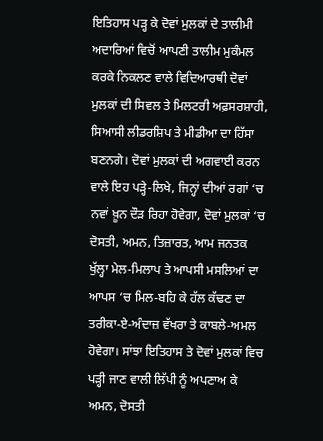ਇਤਿਹਾਸ ਪੜ੍ਹ ਕੇ ਦੋਵਾਂ ਮੁਲਕਾਂ ਦੇ ਤਾਲੀਮੀ ਅਦਾਰਿਆਂ ਵਿਚੋਂ ਆਪਣੀ ਤਾਲੀਮ ਮੁਕੰਮਲ ਕਰਕੇ ਨਿਕਲਣ ਵਾਲੇ ਵਿਦਿਆਰਥੀ ਦੋਵਾਂ ਮੁਲਕਾਂ ਦੀ ਸਿਵਲ ਤੇ ਮਿਲਟਰੀ ਅਫ਼ਸਰਸ਼ਾਹੀ, ਸਿਆਸੀ ਲੀਡਰਸ਼ਿਪ ਤੇ ਮੀਡੀਆ ਦਾ ਹਿੱਸਾ ਬਣਨਗੇ। ਦੋਵਾਂ ਮੁਲਕਾਂ ਦੀ ਅਗਵਾਈ ਕਰਨ ਵਾਲੇ ਇਹ ਪੜ੍ਹੇ-ਲਿਖੇ, ਜਿਨ੍ਹਾਂ ਦੀਆਂ ਰਗਾਂ ‘ਚ ਨਵਾਂ ਖ਼ੂਨ ਦੌੜ ਰਿਹਾ ਹੋਵੇਗਾ, ਦੋਵਾਂ ਮੁਲਕਾਂ ‘ਚ ਦੋਸਤੀ, ਅਮਨ, ਤਿਜ਼ਾਰਤ, ਆਮ ਜਨਤਕ ਖੁੱਲ੍ਹਾ ਮੇਲ-ਮਿਲਾਪ ਤੇ ਆਪਸੀ ਮਸਲਿਆਂ ਦਾ ਆਪਸ ‘ਚ ਮਿਲ-ਬਹਿ ਕੇ ਹੱਲ ਕੱਢਣ ਦਾ ਤਰੀਕਾ-ਏ-ਅੰਦਾਜ਼ ਵੱਖਰਾ ਤੇ ਕਾਬਲੇ-ਅਮਲ ਹੋਵੇਗਾ। ਸਾਂਝਾ ਇਤਿਹਾਸ ਤੇ ਦੋਵਾਂ ਮੁਲਕਾਂ ਵਿਚ ਪੜ੍ਹੀ ਜਾਣ ਵਾਲੀ ਲਿੱਪੀ ਨੂੰ ਅਪਣਾਅ ਕੇ ਅਮਨ, ਦੋਸਤੀ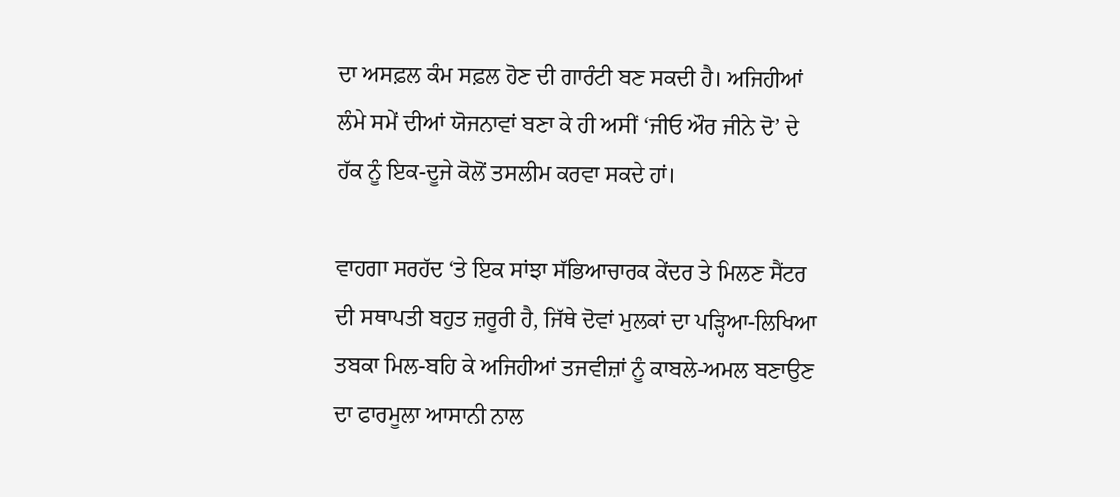ਦਾ ਅਸਫ਼ਲ ਕੰਮ ਸਫ਼ਲ ਹੋਣ ਦੀ ਗਾਰੰਟੀ ਬਣ ਸਕਦੀ ਹੈ। ਅਜਿਹੀਆਂ ਲੰਮੇ ਸਮੇਂ ਦੀਆਂ ਯੋਜਨਾਵਾਂ ਬਣਾ ਕੇ ਹੀ ਅਸੀਂ ‘ਜੀਓ ਔਰ ਜੀਨੇ ਦੋ’ ਦੇ ਹੱਕ ਨੂੰ ਇਕ-ਦੂਜੇ ਕੋਲੋਂ ਤਸਲੀਮ ਕਰਵਾ ਸਕਦੇ ਹਾਂ।

ਵਾਹਗਾ ਸਰਹੱਦ ‘ਤੇ ਇਕ ਸਾਂਝਾ ਸੱਭਿਆਚਾਰਕ ਕੇਂਦਰ ਤੇ ਮਿਲਣ ਸੈਂਟਰ ਦੀ ਸਥਾਪਤੀ ਬਹੁਤ ਜ਼ਰੂਰੀ ਹੈ, ਜਿੱਥੇ ਦੋਵਾਂ ਮੁਲਕਾਂ ਦਾ ਪੜ੍ਹਿਆ-ਲਿਖਿਆ ਤਬਕਾ ਮਿਲ-ਬਹਿ ਕੇ ਅਜਿਹੀਆਂ ਤਜਵੀਜ਼ਾਂ ਨੂੰ ਕਾਬਲੇ-ਅਮਲ ਬਣਾਉਣ ਦਾ ਫਾਰਮੂਲਾ ਆਸਾਨੀ ਨਾਲ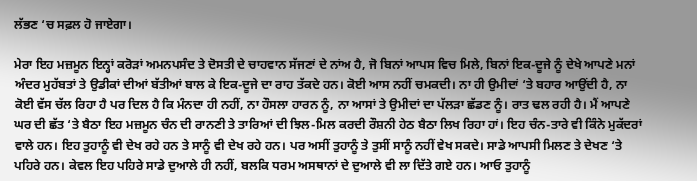ਲੱਭਣ ‘ਚ ਸਫ਼ਲ ਹੋ ਜਾਏਗਾ।

ਮੇਰਾ ਇਹ ਮਜ਼ਮੂਨ ਇਨ੍ਹਾਂ ਕਰੋੜਾਂ ਅਮਨਪਸੰਦ ਤੇ ਦੋਸਤੀ ਦੇ ਚਾਹਵਾਨ ਸੱਜਣਾਂ ਦੇ ਨਾਂਅ ਹੈ, ਜੋ ਬਿਨਾਂ ਆਪਸ ਵਿਚ ਮਿਲੇ, ਬਿਨਾਂ ਇਕ-ਦੂਜੇ ਨੂੰ ਦੇਖੇ ਆਪਣੇ ਮਨਾਂ ਅੰਦਰ ਮੁਹੱਬਤਾਂ ਤੇ ਉਡੀਕਾਂ ਦੀਆਂ ਬੱਤੀਆਂ ਬਾਲ ਕੇ ਇਕ-ਦੂਜੇ ਦਾ ਰਾਹ ਤੱਕਦੇ ਹਨ। ਕੋਈ ਆਸ ਨਹੀਂ ਚਮਕਦੀ। ਨਾ ਹੀ ਉਮੀਦਾਂ ‘ਤੇ ਬਹਾਰ ਆਉਂਦੀ ਹੈ, ਨਾ ਕੋਈ ਵੱਸ ਚੱਲ ਰਿਹਾ ਹੈ ਪਰ ਦਿਲ ਹੈ ਕਿ ਮੰਨਦਾ ਹੀ ਨਹੀਂ, ਨਾ ਹੌਸਲਾ ਹਾਰਨ ਨੂੰ, ਨਾ ਆਸਾਂ ਤੇ ਉਮੀਦਾਂ ਦਾ ਪੱਲੜਾ ਛੱਡਣ ਨੂੰ। ਰਾਤ ਢਲ ਰਹੀ ਹੈ। ਮੈਂ ਆਪਣੇ ਘਰ ਦੀ ਛੱਤ ‘ਤੇ ਬੈਠਾ ਇਹ ਮਜ਼ਮੂਨ ਚੰਨ ਦੀ ਰਾਨਣੀ ਤੇ ਤਾਰਿਆਂ ਦੀ ਝਿਲ-ਮਿਲ ਕਰਦੀ ਰੌਸ਼ਨੀ ਹੇਠ ਬੈਠਾ ਲਿਖ ਰਿਹਾ ਹਾਂ। ਇਹ ਚੰਨ-ਤਾਰੇ ਵੀ ਕਿੰਨੇ ਮੁਕੱਦਰਾਂ ਵਾਲੇ ਹਨ। ਇਹ ਤੁਹਾਨੂੰ ਵੀ ਦੇਖ ਰਹੇ ਹਨ ਤੇ ਸਾਨੂੰ ਵੀ ਦੇਖ ਰਹੇ ਹਨ। ਪਰ ਅਸੀਂ ਤੁਹਾਨੂੰ ਤੇ ਤੁਸੀਂ ਸਾਨੂੰ ਨਹੀਂ ਵੇਖ ਸਕਦੇ। ਸਾਡੇ ਆਪਸੀ ਮਿਲਣ ਤੇ ਦੇਖਣ ‘ਤੇ ਪਹਿਰੇ ਹਨ। ਕੇਵਲ ਇਹ ਪਹਿਰੇ ਸਾਡੇ ਦੁਆਲੇ ਹੀ ਨਹੀਂ, ਬਲਕਿ ਧਰਮ ਅਸਥਾਨਾਂ ਦੇ ਦੁਆਲੇ ਵੀ ਲਾ ਦਿੱਤੇ ਗਏ ਹਨ। ਆਓ ਤੁਹਾਨੂੰ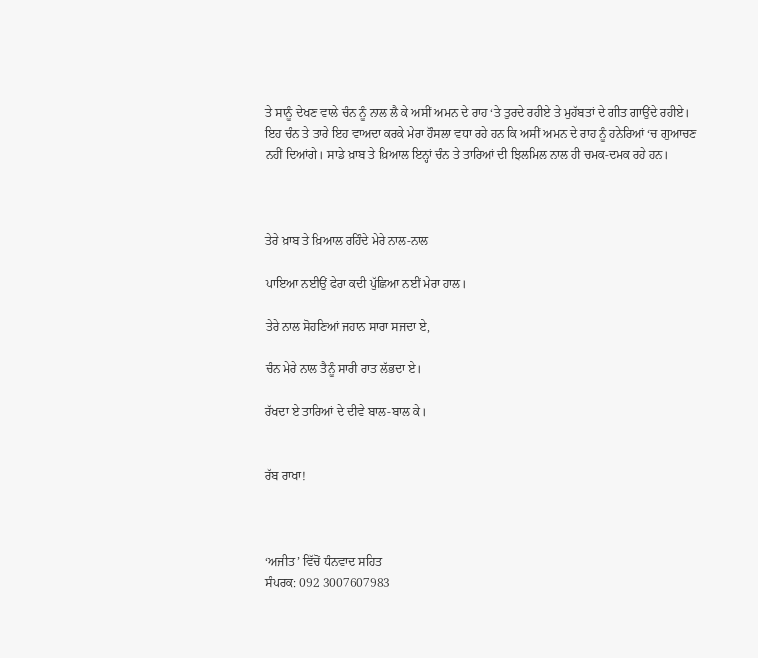ਤੇ ਸਾਨੂੰ ਦੇਖਣ ਵਾਲੇ ਚੰਨ ਨੂੰ ਨਾਲ ਲੈ ਕੇ ਅਸੀਂ ਅਮਨ ਦੇ ਰਾਹ ‘ਤੇ ਤੁਰਦੇ ਰਹੀਏ ਤੇ ਮੁਹੱਬਤਾਂ ਦੇ ਗੀਤ ਗਾਉਂਦੇ ਰਹੀਏ। ਇਹ ਚੰਨ ਤੇ ਤਾਰੇ ਇਹ ਵਾਅਦਾ ਕਰਕੇ ਮੇਰਾ ਹੌਸਲਾ ਵਧਾ ਰਹੇ ਹਨ ਕਿ ਅਸੀਂ ਅਮਨ ਦੇ ਰਾਹ ਨੂੰ ਹਨੇਰਿਆਂ ‘ਚ ਗੁਆਚਣ ਨਹੀਂ ਦਿਆਂਗੇ। ਸਾਡੇ ਖ਼ਾਬ ਤੇ ਖ਼ਿਆਲ ਇਨ੍ਹਾਂ ਚੰਨ ਤੇ ਤਾਰਿਆਂ ਦੀ ਝਿਲਮਿਲ ਨਾਲ ਹੀ ਚਮਕ-ਦਮਕ ਰਹੇ ਹਨ।



ਤੇਰੇ ਖ਼ਾਬ ਤੇ ਖ਼ਿਆਲ ਰਹਿੰਦੇ ਮੇਰੇ ਨਾਲ-ਨਾਲ

ਪਾਇਆ ਨਈਉਂ ਫੇਰਾ ਕਦੀ ਪੁੱਛਿਆ ਨਈਂ ਮੇਰਾ ਹਾਲ।

ਤੇਰੇ ਨਾਲ ਸੋਹਣਿਆਂ ਜਹਾਨ ਸਾਰਾ ਸਜਦਾ ਏ,

ਚੰਨ ਮੇਰੇ ਨਾਲ ਤੈਨੂੰ ਸਾਰੀ ਰਾਤ ਲੱਭਦਾ ਏ।

ਰੱਖਦਾ ਏ ਤਾਰਿਆਂ ਦੇ ਦੀਵੇ ਬਾਲ-ਬਾਲ ਕੇ।


ਰੱਬ ਰਾਖਾ!



‘ਅਜੀਤ’ ਵਿੱਚੋਂ ਧੰਨਵਾਦ ਸਹਿਤ
ਸੰਪਰਕ: 092 3007607983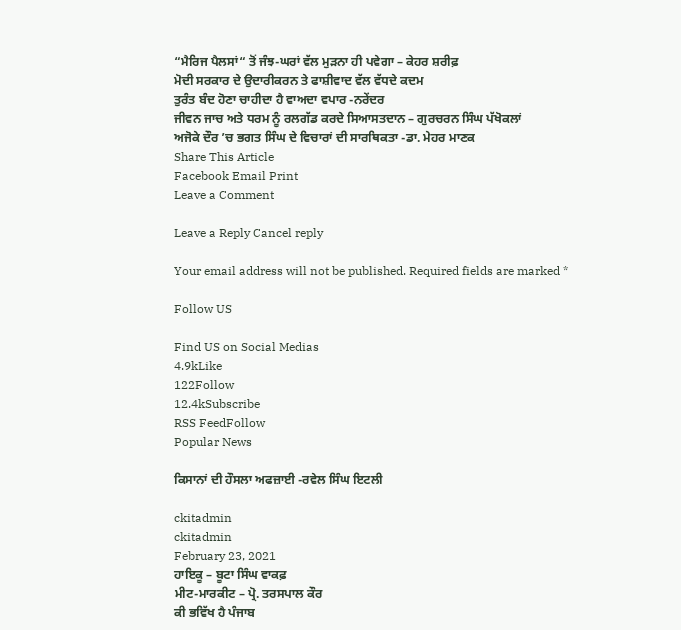“ਮੈਰਿਜ ਪੈਲਸਾਂ“ ਤੋਂ ਜੰਝ-ਘਰਾਂ ਵੱਲ ਮੁੜਨਾ ਹੀ ਪਵੇਗਾ – ਕੇਹਰ ਸ਼ਰੀਫ਼
ਮੋਦੀ ਸਰਕਾਰ ਦੇ ਉਦਾਰੀਕਰਨ ਤੇ ਫਾਸ਼ੀਵਾਦ ਵੱਲ ਵੱਧਦੇ ਕਦਮ
ਤੁਰੰਤ ਬੰਦ ਹੋਣਾ ਚਾਹੀਦਾ ਹੈ ਵਾਅਦਾ ਵਪਾਰ -ਨਰੇਂਦਰ
ਜੀਵਨ ਜਾਚ ਅਤੇ ਧਰਮ ਨੂੰ ਰਲਗੱਡ ਕਰਦੇ ਸਿਆਸਤਦਾਨ – ਗੁਰਚਰਨ ਸਿੰਘ ਪੱਖੋਕਲਾਂ
ਅਜੋਕੇ ਦੌਰ ’ਚ ਭਗਤ ਸਿੰਘ ਦੇ ਵਿਚਾਰਾਂ ਦੀ ਸਾਰਥਿਕਤਾ -ਡਾ. ਮੇਹਰ ਮਾਣਕ
Share This Article
Facebook Email Print
Leave a Comment

Leave a Reply Cancel reply

Your email address will not be published. Required fields are marked *

Follow US

Find US on Social Medias
4.9kLike
122Follow
12.4kSubscribe
RSS FeedFollow
Popular News

ਕਿਸਾਨਾਂ ਦੀ ਹੌਸਲਾ ਅਫਜ਼ਾਈ -ਰਵੇਲ ਸਿੰਘ ਇਟਲੀ

ckitadmin
ckitadmin
February 23, 2021
ਹਾਇਕੂ – ਬੂਟਾ ਸਿੰਘ ਵਾਕਫ਼
ਮੀਟ-ਮਾਰਕੀਟ – ਪ੍ਰੋ. ਤਰਸਪਾਲ ਕੌਰ
ਕੀ ਭਵਿੱਖ ਹੈ ਪੰਜਾਬ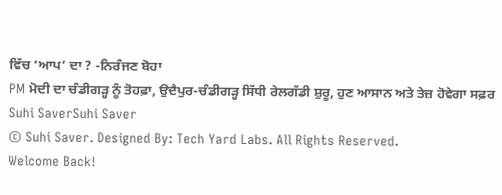ਵਿੱਚ ‘ਆਪ’ ਦਾ ? -ਨਿਰੰਜਣ ਬੋਹਾ
PM ਮੋਦੀ ਦਾ ਚੰਡੀਗੜ੍ਹ ਨੂੰ ਤੋਹਫ਼ਾ, ਉਦੈਪੁਰ-ਚੰਡੀਗੜ੍ਹ ਸਿੱਧੀ ਰੇਲਗੱਡੀ ਸ਼ੁਰੂ, ਹੁਣ ਆਸਾਨ ਅਤੇ ਤੇਜ਼ ਹੋਵੇਗਾ ਸਫ਼ਰ
Suhi SaverSuhi Saver
© Suhi Saver. Designed By: Tech Yard Labs. All Rights Reserved.
Welcome Back!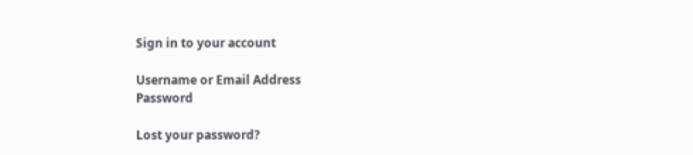Sign in to your account

Username or Email Address
Password

Lost your password?